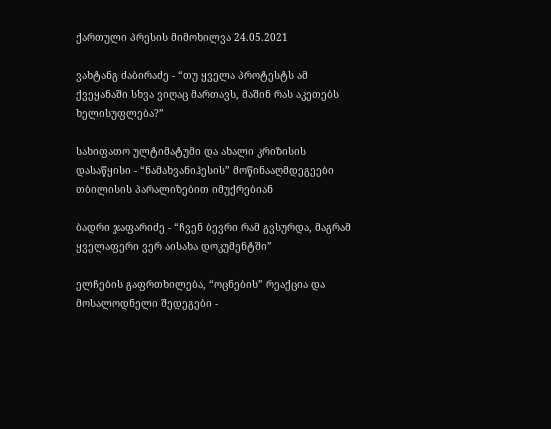ქართული პრესის მიმოხილვა 24.05.2021

ვახტანგ ძაბირაძე - “თუ ყველა პროტესტს ამ ქვეყანაში სხვა ვიღაც მართავს, მაშინ რას აკეთებს ხელისუფლება?”

სახიფათო ულტიმატუმი და ახალი კრიზისის დასაწყისი - “ნამახვანიჰესის” მოწინააღმდეგეები თბილისის პარალიზებით იმუქრებიან

ბადრი ჯაფარიძე - “ჩვენ ბევრი რამ გვსურდა, მაგრამ ყველაფერი ვერ აისახა დოკუმენტში”

ელჩების გაფრთხილება, “ოცნების” რეაქცია და მოსალოდნელი შედეგები -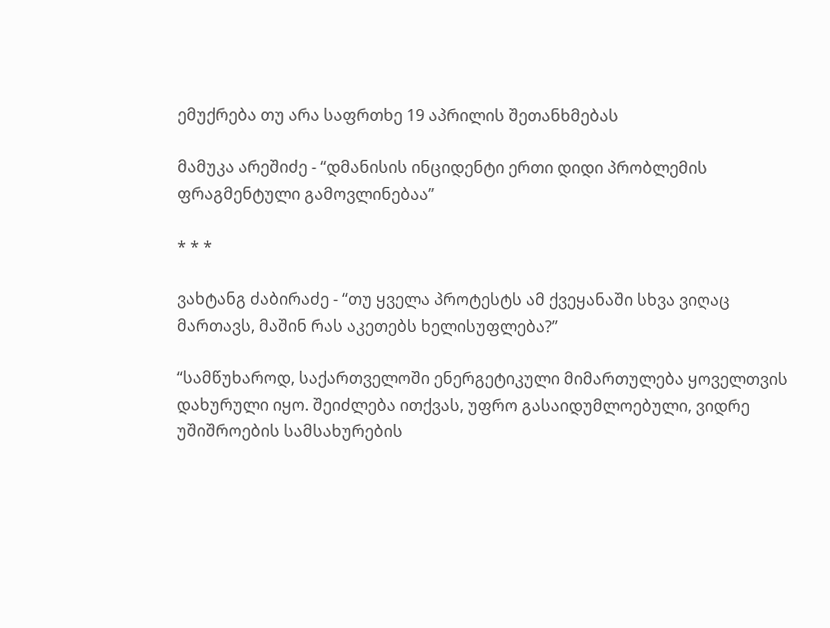ემუქრება თუ არა საფრთხე 19 აპრილის შეთანხმებას

მამუკა არეშიძე - “დმანისის ინციდენტი ერთი დიდი პრობლემის ფრაგმენტული გამოვლინებაა”

* * *

ვახტანგ ძაბირაძე - “თუ ყველა პროტესტს ამ ქვეყანაში სხვა ვიღაც მართავს, მაშინ რას აკეთებს ხელისუფლება?”

“სამწუხაროდ, საქართველოში ენერგეტიკული მიმართულება ყოველთვის დახურული იყო. შეიძლება ითქვას, უფრო გასაიდუმლოებული, ვიდრე უშიშროების სამსახურების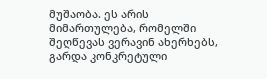მუშაობა. ეს არის მიმართულება, რომელში შეღწევას ვერავინ ახერხებს, გარდა კონკრეტული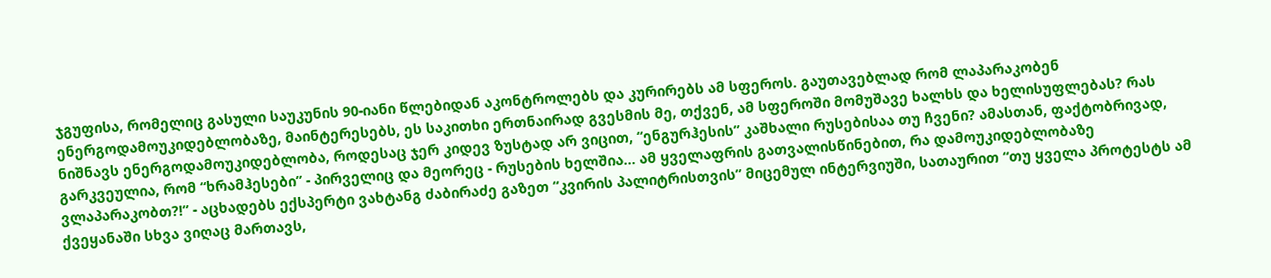ჯგუფისა, რომელიც გასული საუკუნის 90-იანი წლებიდან აკონტროლებს და კურირებს ამ სფეროს. გაუთავებლად რომ ლაპარაკობენ ენერგოდამოუკიდებლობაზე, მაინტერესებს, ეს საკითხი ერთნაირად გვესმის მე, თქვენ, ამ სფეროში მომუშავე ხალხს და ხელისუფლებას? რას ნიშნავს ენერგოდამოუკიდებლობა, როდესაც ჯერ კიდევ ზუსტად არ ვიცით, “ენგურჰესის” კაშხალი რუსებისაა თუ ჩვენი? ამასთან, ფაქტობრივად, გარკვეულია, რომ “ხრამჰესები” - პირველიც და მეორეც - რუსების ხელშია... ამ ყველაფრის გათვალისწინებით, რა დამოუკიდებლობაზე ვლაპარაკობთ?!” - აცხადებს ექსპერტი ვახტანგ ძაბირაძე გაზეთ “კვირის პალიტრისთვის” მიცემულ ინტერვიუში, სათაურით “თუ ყველა პროტესტს ამ ქვეყანაში სხვა ვიღაც მართავს,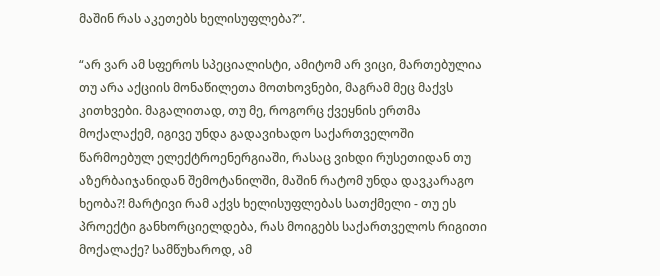მაშინ რას აკეთებს ხელისუფლება?”.

“არ ვარ ამ სფეროს სპეციალისტი, ამიტომ არ ვიცი, მართებულია თუ არა აქციის მონაწილეთა მოთხოვნები, მაგრამ მეც მაქვს კითხვები. მაგალითად, თუ მე, როგორც ქვეყნის ერთმა მოქალაქემ, იგივე უნდა გადავიხადო საქართველოში წარმოებულ ელექტროენერგიაში, რასაც ვიხდი რუსეთიდან თუ აზერბაიჯანიდან შემოტანილში, მაშინ რატომ უნდა დავკარაგო ხეობა?! მარტივი რამ აქვს ხელისუფლებას სათქმელი - თუ ეს პროექტი განხორციელდება, რას მოიგებს საქართველოს რიგითი მოქალაქე? სამწუხაროდ, ამ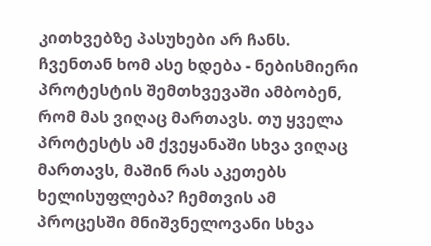კითხვებზე პასუხები არ ჩანს. ჩვენთან ხომ ასე ხდება - ნებისმიერი პროტესტის შემთხვევაში ამბობენ, რომ მას ვიღაც მართავს. თუ ყველა პროტესტს ამ ქვეყანაში სხვა ვიღაც მართავს, მაშინ რას აკეთებს ხელისუფლება? ჩემთვის ამ პროცესში მნიშვნელოვანი სხვა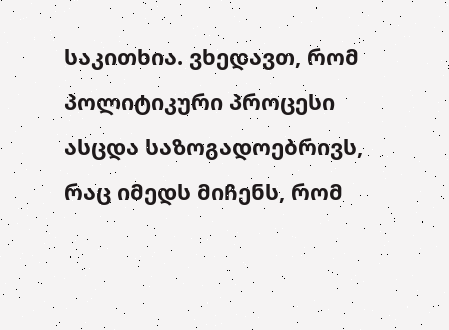საკითხია. ვხედავთ, რომ პოლიტიკური პროცესი ასცდა საზოგადოებრივს, რაც იმედს მიჩენს, რომ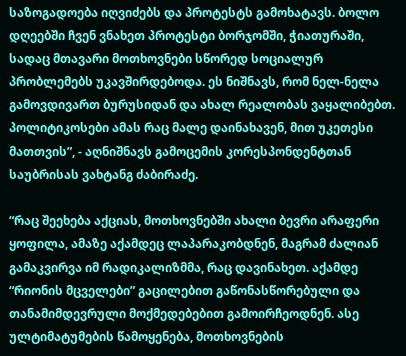საზოგადოება იღვიძებს და პროტესტს გამოხატავს. ბოლო დღეებში ჩვენ ვნახეთ პროტესტი ბორჯომში, ჭიათურაში, სადაც მთავარი მოთხოვნები სწორედ სოციალურ პრობლემებს უკავშირდებოდა. ეს ნიშნავს, რომ ნელ-ნელა გამოვდივართ ბურუსიდან და ახალ რეალობას ვაყალიბებთ. პოლიტიკოსები ამას რაც მალე დაინახავენ, მით უკეთესი მათთვის”, - აღნიშნავს გამოცემის კორესპონდენტთან საუბრისას ვახტანგ ძაბირაძე.

“რაც შეეხება აქციას, მოთხოვნებში ახალი ბევრი არაფერი ყოფილა, ამაზე აქამდეც ლაპარაკობდნენ, მაგრამ ძალიან გამაკვირვა იმ რადიკალიზმმა, რაც დავინახეთ. აქამდე “რიონის მცველები” გაცილებით გაწონასწორებული და თანამიმდევრული მოქმედებებით გამოირჩეოდნენ. ასე ულტიმატუმების წამოყენება, მოთხოვნების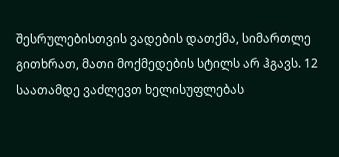შესრულებისთვის ვადების დათქმა, სიმართლე გითხრათ, მათი მოქმედების სტილს არ ჰგავს. 12 საათამდე ვაძლევთ ხელისუფლებას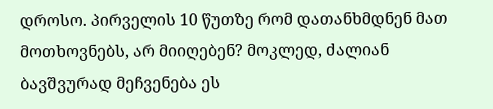დროსო. პირველის 10 წუთზე რომ დათანხმდნენ მათ მოთხოვნებს, არ მიიღებენ? მოკლედ, ძალიან ბავშვურად მეჩვენება ეს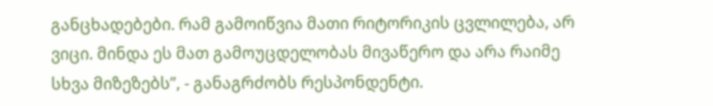განცხადებები. რამ გამოიწვია მათი რიტორიკის ცვლილება, არ ვიცი. მინდა ეს მათ გამოუცდელობას მივაწერო და არა რაიმე სხვა მიზეზებს”, - განაგრძობს რესპონდენტი.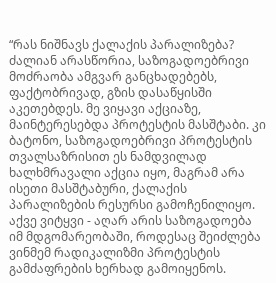“რას ნიშნავს ქალაქის პარალიზება? ძალიან არასწორია, საზოგადოებრივი მოძრაობა ამგვარ განცხადებებს, ფაქტობრივად, გზის დასაწყისში აკეთებდეს. მე ვიყავი აქციაზე, მაინტერესებდა პროტესტის მასშტაბი. კი ბატონო, საზოგადოებრივი პროტესტის თვალსაზრისით ეს ნამდვილად ხალხმრავალი აქცია იყო, მაგრამ არა ისეთი მასშტაბური, ქალაქის პარალიზების რესურსი გამოჩენილიყო. აქვე ვიტყვი - აღარ არის საზოგადოება იმ მდგომარეობაში, როდესაც შეიძლება ვინმემ რადიკალიზმი პროტესტის გამძაფრების ხერხად გამოიყენოს.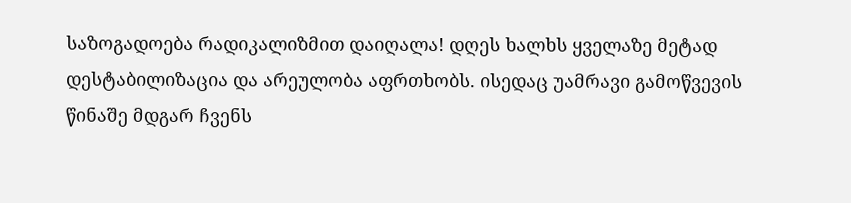საზოგადოება რადიკალიზმით დაიღალა! დღეს ხალხს ყველაზე მეტად დესტაბილიზაცია და არეულობა აფრთხობს. ისედაც უამრავი გამოწვევის წინაშე მდგარ ჩვენს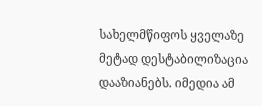სახელმწიფოს ყველაზე მეტად დესტაბილიზაცია დააზიანებს. იმედია ამ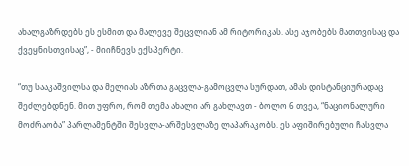ახალგაზრდებს ეს ესმით და მალევე შეცვლიან ამ რიტორიკას. ასე აჯობებს მათთვისაც და ქვეყნისთვისაც”, - მიიჩნევს ექსპერტი.

“თუ სააკაშვილსა და მელიას აზრთა გაცვლა-გამოცვლა სურდათ, ამას დისტანციურადაც შეძლებდნენ. მით უფრო, რომ თემა ახალი არ გახლავთ - ბოლო 6 თვეა, “ნაციონალური მოძრაობა” პარლამენტში შესვლა-არშესვლაზე ლაპარაკობს. ეს აფიშირებული ჩასვლა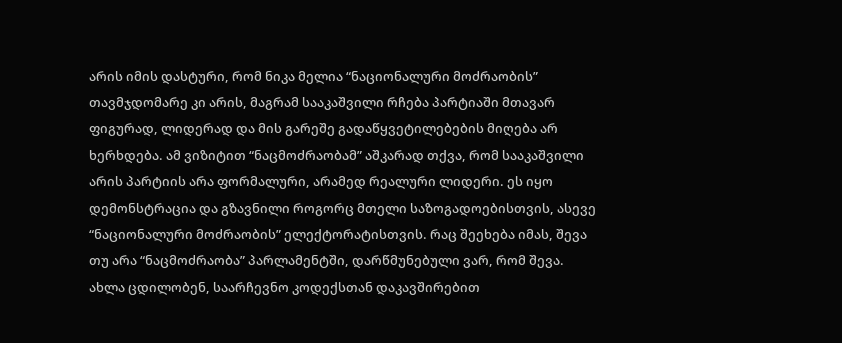არის იმის დასტური, რომ ნიკა მელია “ნაციონალური მოძრაობის” თავმჯდომარე კი არის, მაგრამ სააკაშვილი რჩება პარტიაში მთავარ ფიგურად, ლიდერად და მის გარეშე გადაწყვეტილებების მიღება არ ხერხდება. ამ ვიზიტით “ნაცმოძრაობამ” აშკარად თქვა, რომ სააკაშვილი არის პარტიის არა ფორმალური, არამედ რეალური ლიდერი. ეს იყო დემონსტრაცია და გზავნილი როგორც მთელი საზოგადოებისთვის, ასევე “ნაციონალური მოძრაობის” ელექტორატისთვის. რაც შეეხება იმას, შევა თუ არა “ნაცმოძრაობა” პარლამენტში, დარწმუნებული ვარ, რომ შევა. ახლა ცდილობენ, საარჩევნო კოდექსთან დაკავშირებით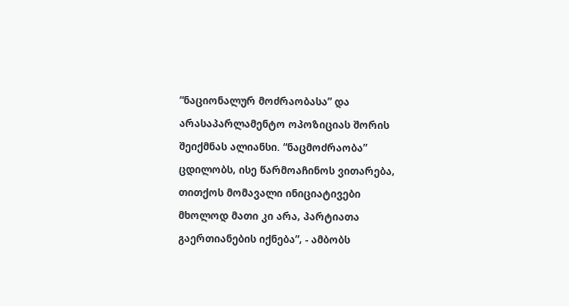“ნაციონალურ მოძრაობასა” და არასაპარლამენტო ოპოზიციას შორის შეიქმნას ალიანსი. “ნაცმოძრაობა” ცდილობს, ისე წარმოაჩინოს ვითარება, თითქოს მომავალი ინიციატივები მხოლოდ მათი კი არა, პარტიათა გაერთიანების იქნება”, - ამბობს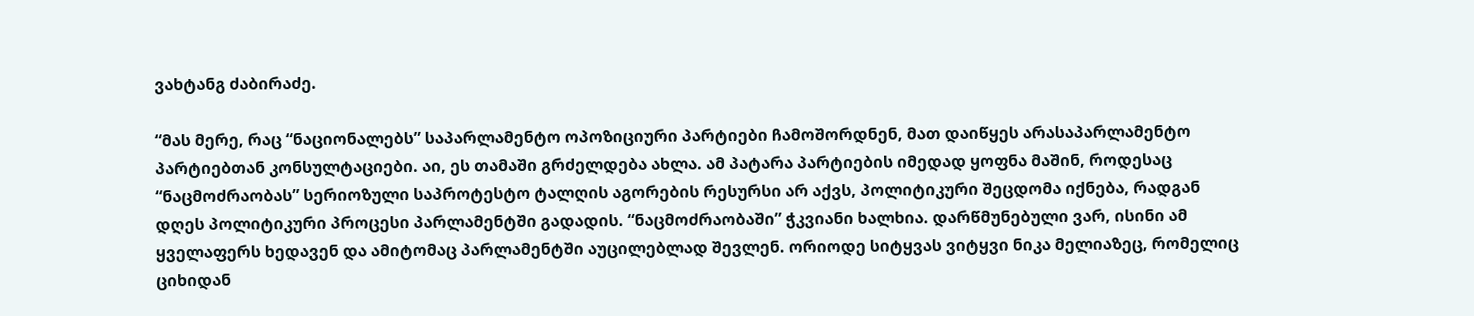ვახტანგ ძაბირაძე.

“მას მერე, რაც “ნაციონალებს” საპარლამენტო ოპოზიციური პარტიები ჩამოშორდნენ, მათ დაიწყეს არასაპარლამენტო პარტიებთან კონსულტაციები. აი, ეს თამაში გრძელდება ახლა. ამ პატარა პარტიების იმედად ყოფნა მაშინ, როდესაც “ნაცმოძრაობას” სერიოზული საპროტესტო ტალღის აგორების რესურსი არ აქვს, პოლიტიკური შეცდომა იქნება, რადგან დღეს პოლიტიკური პროცესი პარლამენტში გადადის. “ნაცმოძრაობაში” ჭკვიანი ხალხია. დარწმუნებული ვარ, ისინი ამ ყველაფერს ხედავენ და ამიტომაც პარლამენტში აუცილებლად შევლენ. ორიოდე სიტყვას ვიტყვი ნიკა მელიაზეც, რომელიც ციხიდან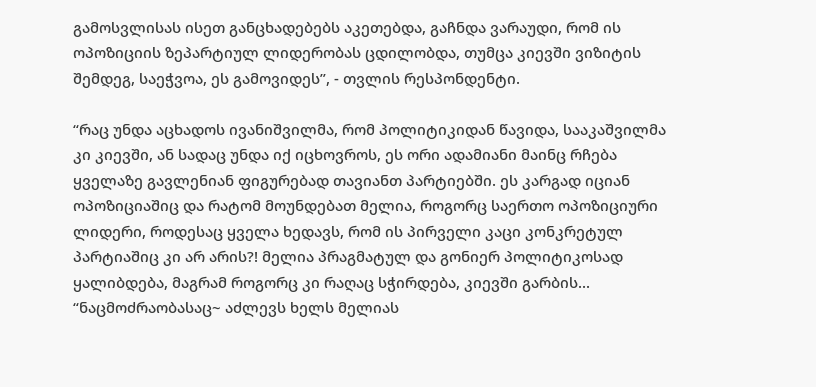გამოსვლისას ისეთ განცხადებებს აკეთებდა, გაჩნდა ვარაუდი, რომ ის ოპოზიციის ზეპარტიულ ლიდერობას ცდილობდა, თუმცა კიევში ვიზიტის შემდეგ, საეჭვოა, ეს გამოვიდეს”, - თვლის რესპონდენტი.

“რაც უნდა აცხადოს ივანიშვილმა, რომ პოლიტიკიდან წავიდა, სააკაშვილმა კი კიევში, ან სადაც უნდა იქ იცხოვროს, ეს ორი ადამიანი მაინც რჩება ყველაზე გავლენიან ფიგურებად თავიანთ პარტიებში. ეს კარგად იციან ოპოზიციაშიც და რატომ მოუნდებათ მელია, როგორც საერთო ოპოზიციური ლიდერი, როდესაც ყველა ხედავს, რომ ის პირველი კაცი კონკრეტულ პარტიაშიც კი არ არის?! მელია პრაგმატულ და გონიერ პოლიტიკოსად ყალიბდება, მაგრამ როგორც კი რაღაც სჭირდება, კიევში გარბის... “ნაცმოძრაობასაც~ აძლევს ხელს მელიას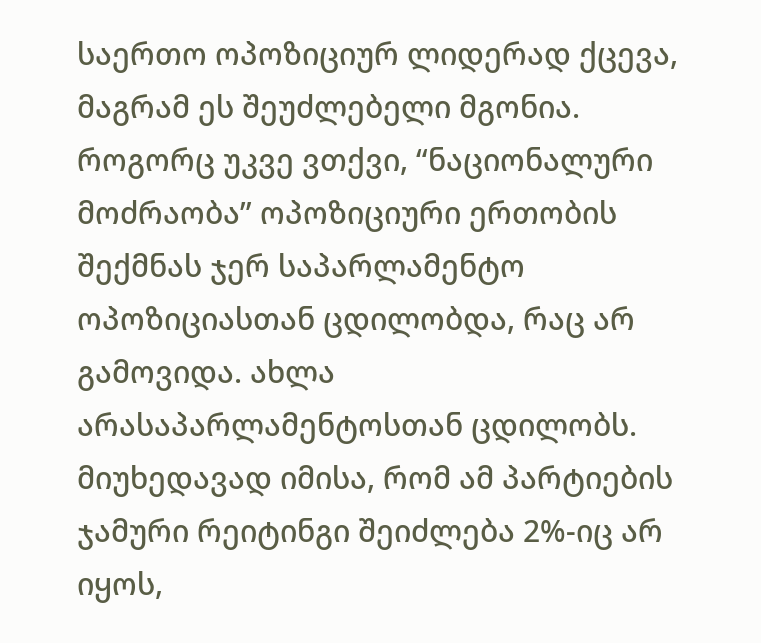საერთო ოპოზიციურ ლიდერად ქცევა, მაგრამ ეს შეუძლებელი მგონია. როგორც უკვე ვთქვი, “ნაციონალური მოძრაობა” ოპოზიციური ერთობის შექმნას ჯერ საპარლამენტო ოპოზიციასთან ცდილობდა, რაც არ გამოვიდა. ახლა არასაპარლამენტოსთან ცდილობს. მიუხედავად იმისა, რომ ამ პარტიების ჯამური რეიტინგი შეიძლება 2%-იც არ იყოს,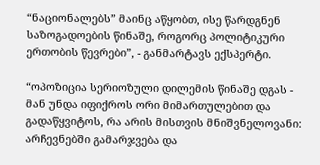“ნაციონალებს” მაინც აწყობთ, ისე წარდგნენ საზოგადოების წინაშე, როგორც პოლიტიკური ერთობის წევრები”, - განმარტავს ექსპერტი.

“ოპოზიცია სერიოზული დილემის წინაშე დგას - მან უნდა იფიქროს ორი მიმართულებით და გადაწყვიტოს, რა არის მისთვის მნიშვნელოვანი: არჩევნებში გამარჯვება და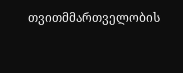თვითმმართველობის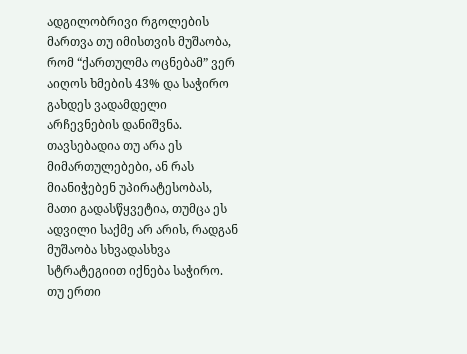ადგილობრივი რგოლების მართვა თუ იმისთვის მუშაობა, რომ “ქართულმა ოცნებამ” ვერ აიღოს ხმების 43% და საჭირო გახდეს ვადამდელი არჩევნების დანიშვნა. თავსებადია თუ არა ეს მიმართულებები, ან რას მიანიჭებენ უპირატესობას, მათი გადასწყვეტია, თუმცა ეს ადვილი საქმე არ არის, რადგან მუშაობა სხვადასხვა სტრატეგიით იქნება საჭირო. თუ ერთი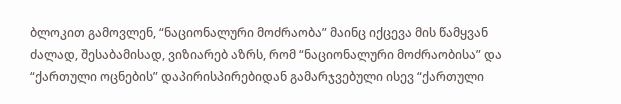ბლოკით გამოვლენ, “ნაციონალური მოძრაობა” მაინც იქცევა მის წამყვან ძალად, შესაბამისად, ვიზიარებ აზრს, რომ “ნაციონალური მოძრაობისა” და “ქართული ოცნების” დაპირისპირებიდან გამარჯვებული ისევ “ქართული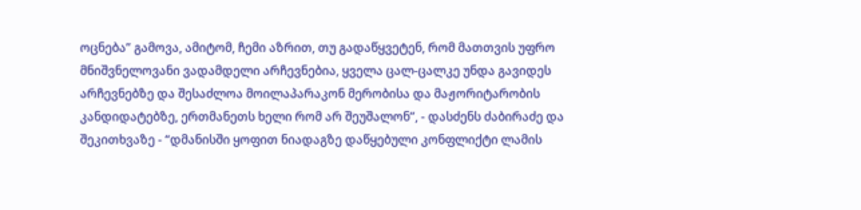ოცნება” გამოვა, ამიტომ, ჩემი აზრით, თუ გადაწყვეტენ, რომ მათთვის უფრო მნიშვნელოვანი ვადამდელი არჩევნებია, ყველა ცალ-ცალკე უნდა გავიდეს არჩევნებზე და შესაძლოა მოილაპარაკონ მერობისა და მაჟორიტარობის კანდიდატებზე, ერთმანეთს ხელი რომ არ შეუშალონ”, - დასძენს ძაბირაძე და შეკითხვაზე - “დმანისში ყოფით ნიადაგზე დაწყებული კონფლიქტი ლამის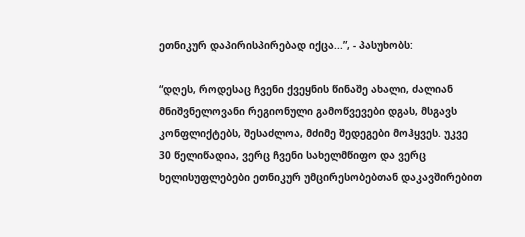ეთნიკურ დაპირისპირებად იქცა...”, - პასუხობს:

“დღეს, როდესაც ჩვენი ქვეყნის წინაშე ახალი, ძალიან მნიშვნელოვანი რეგიონული გამოწვევები დგას, მსგავს კონფლიქტებს, შესაძლოა, მძიმე შედეგები მოჰყვეს. უკვე 30 წელიწადია, ვერც ჩვენი სახელმწიფო და ვერც ხელისუფლებები ეთნიკურ უმცირესობებთან დაკავშირებით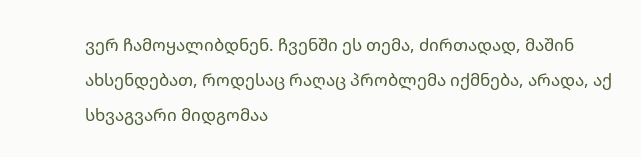ვერ ჩამოყალიბდნენ. ჩვენში ეს თემა, ძირთადად, მაშინ ახსენდებათ, როდესაც რაღაც პრობლემა იქმნება, არადა, აქ სხვაგვარი მიდგომაა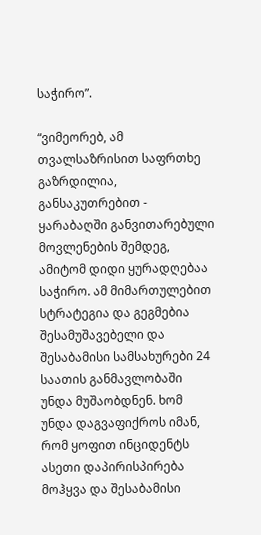საჭირო”.

“ვიმეორებ, ამ თვალსაზრისით საფრთხე გაზრდილია, განსაკუთრებით - ყარაბაღში განვითარებული მოვლენების შემდეგ, ამიტომ დიდი ყურადღებაა საჭირო. ამ მიმართულებით სტრატეგია და გეგმებია შესამუშავებელი და შესაბამისი სამსახურები 24 საათის განმავლობაში უნდა მუშაობდნენ. ხომ უნდა დაგვაფიქროს იმან, რომ ყოფით ინციდენტს ასეთი დაპირისპირება მოჰყვა და შესაბამისი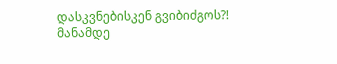დასკვნებისკენ გვიბიძგოს?! მანამდე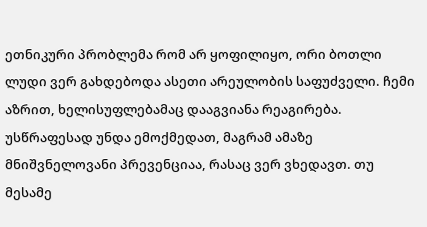ეთნიკური პრობლემა რომ არ ყოფილიყო, ორი ბოთლი ლუდი ვერ გახდებოდა ასეთი არეულობის საფუძველი. ჩემი აზრით, ხელისუფლებამაც დააგვიანა რეაგირება. უსწრაფესად უნდა ემოქმედათ, მაგრამ ამაზე მნიშვნელოვანი პრევენციაა, რასაც ვერ ვხედავთ. თუ მესამე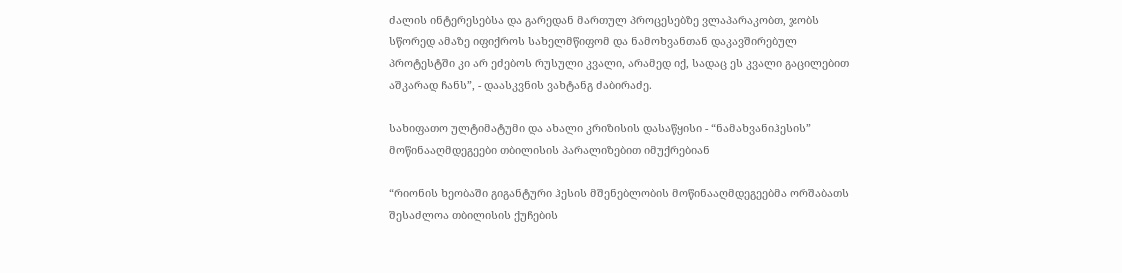ძალის ინტერესებსა და გარედან მართულ პროცესებზე ვლაპარაკობთ, ჯობს სწორედ ამაზე იფიქროს სახელმწიფომ და ნამოხვანთან დაკავშირებულ პროტესტში კი არ ეძებოს რუსული კვალი, არამედ იქ, სადაც ეს კვალი გაცილებით აშკარად ჩანს”, - დაასკვნის ვახტანგ ძაბირაძე.

სახიფათო ულტიმატუმი და ახალი კრიზისის დასაწყისი - “ნამახვანიჰესის” მოწინააღმდეგეები თბილისის პარალიზებით იმუქრებიან

“რიონის ხეობაში გიგანტური ჰესის მშენებლობის მოწინააღმდეგეებმა ორშაბათს შესაძლოა თბილისის ქუჩების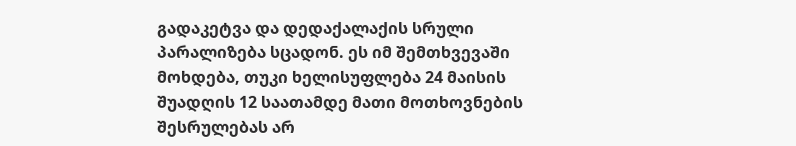გადაკეტვა და დედაქალაქის სრული პარალიზება სცადონ. ეს იმ შემთხვევაში მოხდება, თუკი ხელისუფლება 24 მაისის შუადღის 12 საათამდე მათი მოთხოვნების შესრულებას არ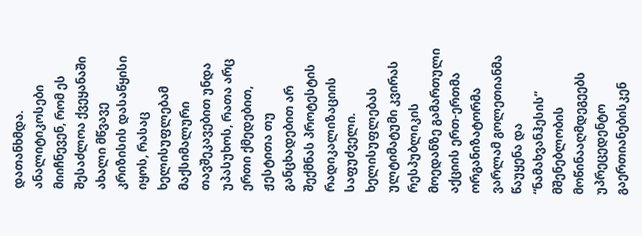დათანხმდა. ანალიტიკოსები მიიჩნევენ, რომ ეს შესაძლოა ქვეყანაში ახალი მწვავე კრიზისის დასაწყისი იყოს, რასაც ხელისუფლებამ მაქსიმალური თავშეკავებით უნდა უპასუხოს, რათა არც ერთი ქმედებით, ჟესტითა თუ განცხადებით არ შექმნას პროტესტის რადიკალიზაციის საფუძველი. ხელისუფლებას ულტიმატუმი კვირას რესპუბლიკის მოედანზე გამართული აქციის ერთ-ერთმა ორგანიზატორმა ვარლამ გოლეთიანმა წაუყენა და “ნამახვანჰესის” მშენებლობის მოწინააღმდეგეებს უპრეცედენტო გაერთიანებისკენ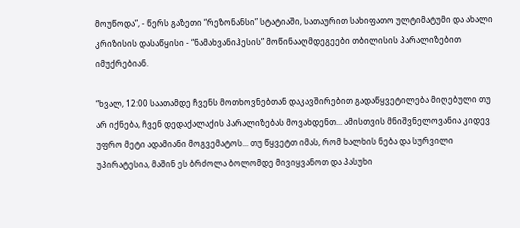მოუწოდა”, - წერს გაზეთი “რეზონანსი” სტატიაში, სათაურით სახიფათო ულტიმატუმი და ახალი კრიზისის დასაწყისი - “ნამახვანიჰესის” მოწინააღმდეგეები თბილისის პარალიზებით იმუქრებიან.

“ხვალ, 12:00 საათამდე ჩვენს მოთხოვნებთან დაკავშირებით გადაწყვეტილება მიღებული თუ არ იქნება, ჩვენ დედაქალაქის პარალიზებას მოვახდენთ... ამისთვის მნიშვნელოვანია კიდევ უფრო მეტი ადამიანი მოგვემატოს... თუ წყვეტთ იმას, რომ ხალხის ნება და სურვილი უპირატესია, მაშინ ეს ბრძოლა ბოლომდე მივიყვანოთ და პასუხი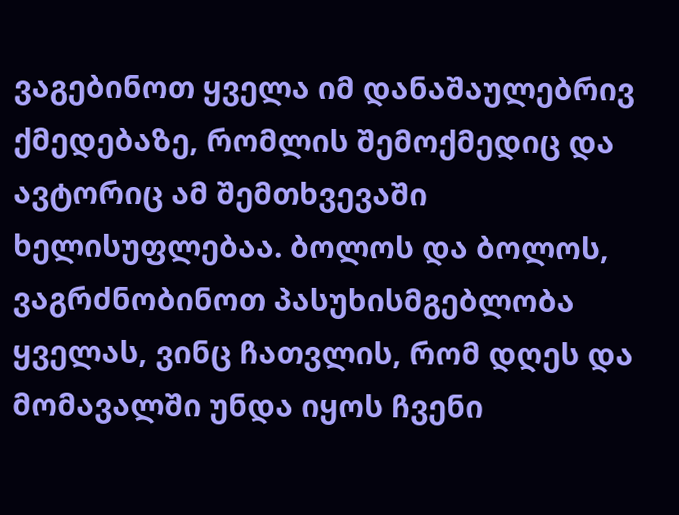ვაგებინოთ ყველა იმ დანაშაულებრივ ქმედებაზე, რომლის შემოქმედიც და ავტორიც ამ შემთხვევაში ხელისუფლებაა. ბოლოს და ბოლოს, ვაგრძნობინოთ პასუხისმგებლობა ყველას, ვინც ჩათვლის, რომ დღეს და მომავალში უნდა იყოს ჩვენი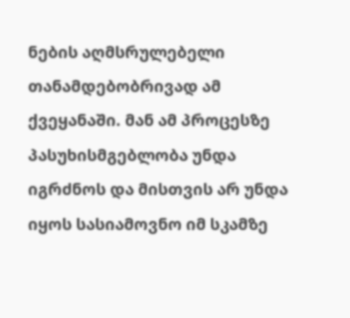ნების აღმსრულებელი თანამდებობრივად ამ ქვეყანაში. მან ამ პროცესზე პასუხისმგებლობა უნდა იგრძნოს და მისთვის არ უნდა იყოს სასიამოვნო იმ სკამზე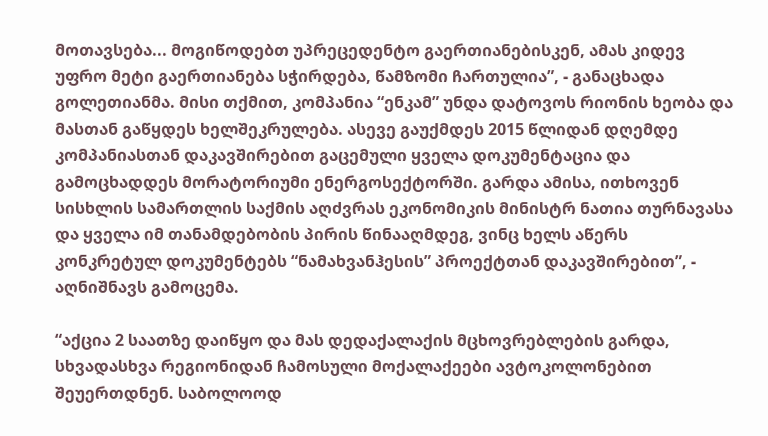მოთავსება... მოგიწოდებთ უპრეცედენტო გაერთიანებისკენ, ამას კიდევ უფრო მეტი გაერთიანება სჭირდება, წამზომი ჩართულია”, - განაცხადა გოლეთიანმა. მისი თქმით, კომპანია “ენკამ” უნდა დატოვოს რიონის ხეობა და მასთან გაწყდეს ხელშეკრულება. ასევე გაუქმდეს 2015 წლიდან დღემდე კომპანიასთან დაკავშირებით გაცემული ყველა დოკუმენტაცია და გამოცხადდეს მორატორიუმი ენერგოსექტორში. გარდა ამისა, ითხოვენ სისხლის სამართლის საქმის აღძვრას ეკონომიკის მინისტრ ნათია თურნავასა და ყველა იმ თანამდებობის პირის წინააღმდეგ, ვინც ხელს აწერს კონკრეტულ დოკუმენტებს “ნამახვანჰესის” პროექტთან დაკავშირებით”, - აღნიშნავს გამოცემა.

“აქცია 2 საათზე დაიწყო და მას დედაქალაქის მცხოვრებლების გარდა, სხვადასხვა რეგიონიდან ჩამოსული მოქალაქეები ავტოკოლონებით შეუერთდნენ. საბოლოოდ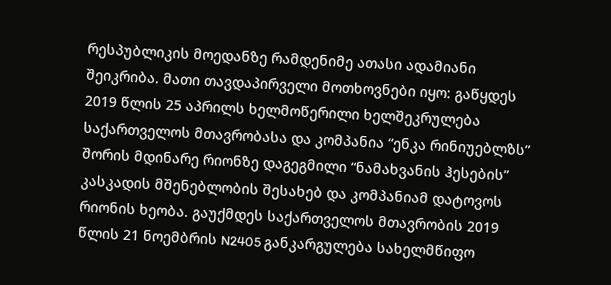რესპუბლიკის მოედანზე რამდენიმე ათასი ადამიანი შეიკრიბა. მათი თავდაპირველი მოთხოვნები იყო: გაწყდეს 2019 წლის 25 აპრილს ხელმოწერილი ხელშეკრულება საქართველოს მთავრობასა და კომპანია “ენკა რინიუებლზს” შორის მდინარე რიონზე დაგეგმილი “ნამახვანის ჰესების” კასკადის მშენებლობის შესახებ და კომპანიამ დატოვოს რიონის ხეობა. გაუქმდეს საქართველოს მთავრობის 2019 წლის 21 ნოემბრის N2405 განკარგულება სახელმწიფო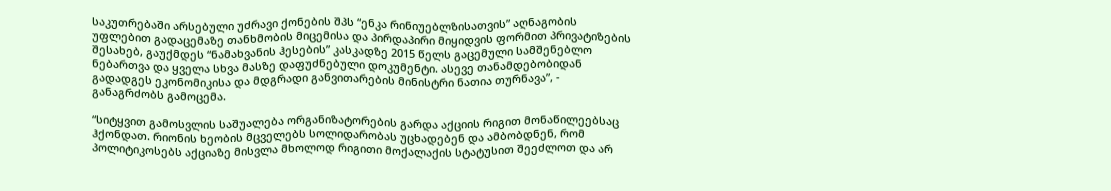საკუთრებაში არსებული უძრავი ქონების შპს “ენკა რინიუებლზისათვის” აღნაგობის უფლებით გადაცემაზე თანხმობის მიცემისა და პირდაპირი მიყიდვის ფორმით პრივატიზების შესახებ, გაუქმდეს “ნამახვანის ჰესების” კასკადზე 2015 წელს გაცემული სამშენებლო ნებართვა და ყველა სხვა მასზე დაფუძნებული დოკუმენტი. ასევე თანამდებობიდან გადადგეს ეკონომიკისა და მდგრადი განვითარების მინისტრი ნათია თურნავა”, - განაგრძობს გამოცემა.

“სიტყვით გამოსვლის საშუალება ორგანიზატორების გარდა აქციის რიგით მონაწილეებსაც ჰქონდათ. რიონის ხეობის მცველებს სოლიდარობას უცხადებენ და ამბობდნენ, რომ პოლიტიკოსებს აქციაზე მისვლა მხოლოდ რიგითი მოქალაქის სტატუსით შეეძლოთ და არ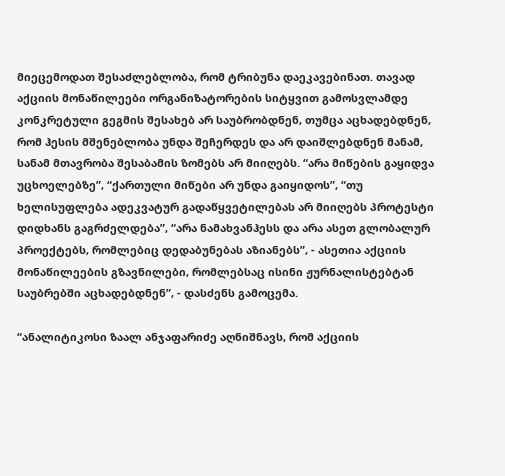მიეცემოდათ შესაძლებლობა, რომ ტრიბუნა დაეკავებინათ. თავად აქციის მონაწილეები ორგანიზატორების სიტყვით გამოსვლამდე კონკრეტული გეგმის შესახებ არ საუბრობდნენ, თუმცა აცხადებდნენ, რომ ჰესის მშენებლობა უნდა შეჩერდეს და არ დაიშლებდნენ მანამ, სანამ მთავრობა შესაბამის ზომებს არ მიიღებს. “არა მიწების გაყიდვა უცხოელებზე”, “ქართული მიწები არ უნდა გაიყიდოს”, “თუ ხელისუფლება ადეკვატურ გადაწყვეტილებას არ მიიღებს პროტესტი დიდხანს გაგრძელდება”, “არა ნამახვანჰესს და არა ასეთ გლობალურ პროექტებს, რომლებიც დედაბუნებას აზიანებს”, - ასეთია აქციის მონაწილეების გზავნილები, რომლებსაც ისინი ჟურნალისტებტან საუბრებში აცხადებდნენ”, - დასძენს გამოცემა.

“ანალიტიკოსი ზაალ ანჯაფარიძე აღნიშნავს, რომ აქციის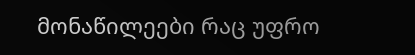მონაწილეები რაც უფრო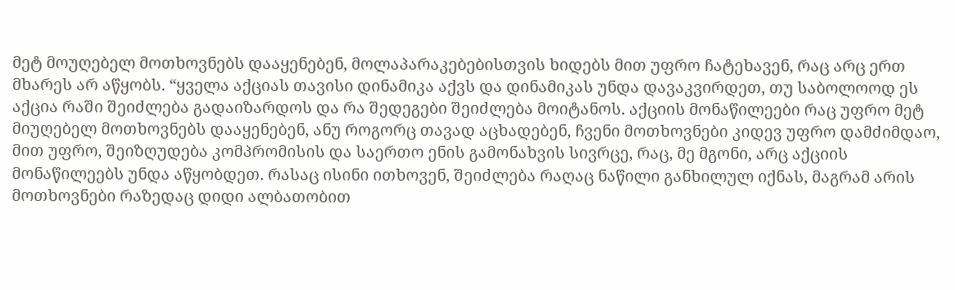მეტ მოუღებელ მოთხოვნებს დააყენებენ, მოლაპარაკებებისთვის ხიდებს მით უფრო ჩატეხავენ, რაც არც ერთ მხარეს არ აწყობს. “ყველა აქციას თავისი დინამიკა აქვს და დინამიკას უნდა დავაკვირდეთ, თუ საბოლოოდ ეს აქცია რაში შეიძლება გადაიზარდოს და რა შედეგები შეიძლება მოიტანოს. აქციის მონაწილეები რაც უფრო მეტ მიუღებელ მოთხოვნებს დააყენებენ, ანუ როგორც თავად აცხადებენ, ჩვენი მოთხოვნები კიდევ უფრო დამძიმდაო, მით უფრო, შეიზღუდება კომპრომისის და საერთო ენის გამონახვის სივრცე, რაც, მე მგონი, არც აქციის მონაწილეებს უნდა აწყობდეთ. რასაც ისინი ითხოვენ, შეიძლება რაღაც ნაწილი განხილულ იქნას, მაგრამ არის მოთხოვნები რაზედაც დიდი ალბათობით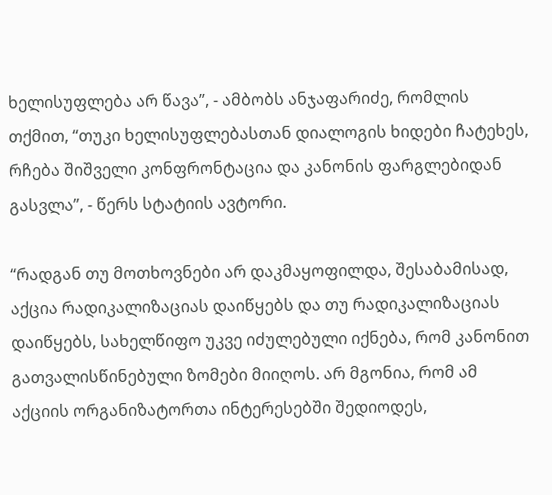ხელისუფლება არ წავა”, - ამბობს ანჯაფარიძე, რომლის თქმით, “თუკი ხელისუფლებასთან დიალოგის ხიდები ჩატეხეს, რჩება შიშველი კონფრონტაცია და კანონის ფარგლებიდან გასვლა”, - წერს სტატიის ავტორი.

“რადგან თუ მოთხოვნები არ დაკმაყოფილდა, შესაბამისად, აქცია რადიკალიზაციას დაიწყებს და თუ რადიკალიზაციას დაიწყებს, სახელწიფო უკვე იძულებული იქნება, რომ კანონით გათვალისწინებული ზომები მიიღოს. არ მგონია, რომ ამ აქციის ორგანიზატორთა ინტერესებში შედიოდეს,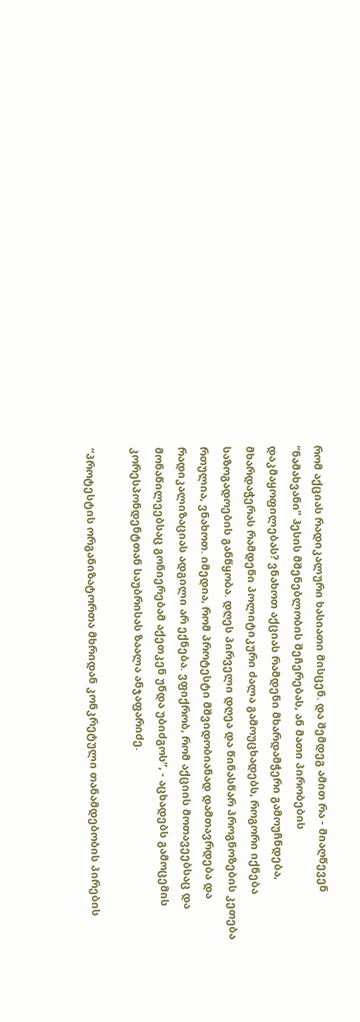რომ აქციას რადიკალური ხასიათი მისცენ. და შემდეგ ამით რა - მიაღწევენ “ნამახვანი” ჰესის მშენებლობის შეჩერებას, ან მათი პირობების დაკმაყოფილებას? ვნახოთ აქციას რამდენი მხარდამჭერი გამოუჩნდება, მხარდაჭერას რამდენი პოლიტიკური ძალა გამოუცხადებს, როგორი იქნება საზოგადოების განწყობა. დღეს პირველი დღეა და წინასწარ პროგნოზების კეთება რთულია, ვნახოთ. იმედია, რომ პროტესტი მშვიდობიანად დამთავრდება და რადიკალიზაციას ადგილი არ ექნება. ვფიქრობ, რომ აქციის მოთავეებსაც და მონაწილეებსაც გონიერებამ აქეთკენ უნდა უბიძგოს”, - აცხადებს გამოცემის კორესპონდენტთან საუბრისას ზაალა ანჯაფარიძე.

“პროტესტის ორგანიზატორთა მხრიდან კონკრეტული თანამდებობის პირების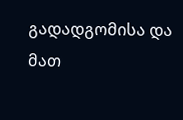გადადგომისა და მათ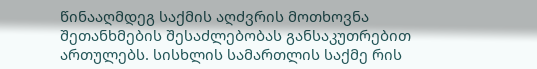წინააღმდეგ საქმის აღძვრის მოთხოვნა შეთანხმების შესაძლებობას განსაკუთრებით ართულებს. სისხლის სამართლის საქმე რის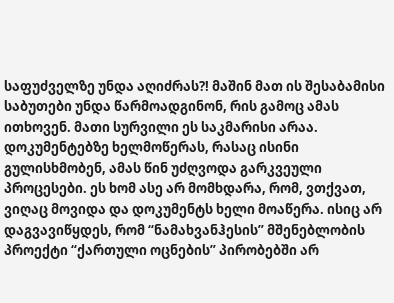საფუძველზე უნდა აღიძრას?! მაშინ მათ ის შესაბამისი საბუთები უნდა წარმოადგინონ, რის გამოც ამას ითხოვენ. მათი სურვილი ეს საკმარისი არაა. დოკუმენტებზე ხელმოწერას, რასაც ისინი გულისხმობენ, ამას წინ უძღვოდა გარკვეული პროცესები. ეს ხომ ასე არ მომხდარა, რომ, ვთქვათ, ვიღაც მოვიდა და დოკუმენტს ხელი მოაწერა. ისიც არ დაგვავიწყდეს, რომ “ნამახვანჰესის” მშენებლობის პროექტი “ქართული ოცნების” პირობებში არ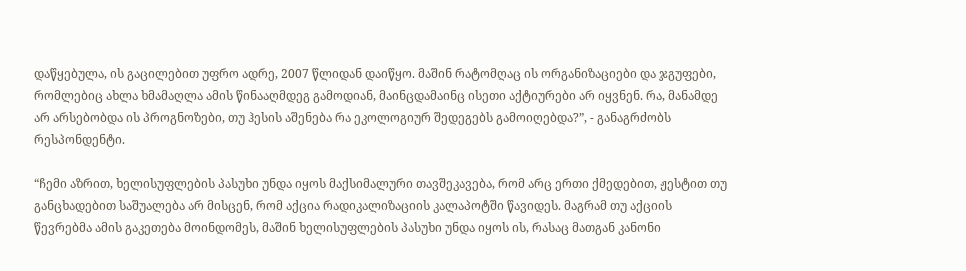დაწყებულა, ის გაცილებით უფრო ადრე, 2007 წლიდან დაიწყო. მაშინ რატომღაც ის ორგანიზაციები და ჯგუფები, რომლებიც ახლა ხმამაღლა ამის წინააღმდეგ გამოდიან, მაინცდამაინც ისეთი აქტიურები არ იყვნენ. რა, მანამდე არ არსებობდა ის პროგნოზები, თუ ჰესის აშენება რა ეკოლოგიურ შედეგებს გამოიღებდა?”, - განაგრძობს რესპონდენტი.

“ჩემი აზრით, ხელისუფლების პასუხი უნდა იყოს მაქსიმალური თავშეკავება, რომ არც ერთი ქმედებით, ჟესტით თუ განცხადებით საშუალება არ მისცენ, რომ აქცია რადიკალიზაციის კალაპოტში წავიდეს. მაგრამ თუ აქციის წევრებმა ამის გაკეთება მოინდომეს, მაშინ ხელისუფლების პასუხი უნდა იყოს ის, რასაც მათგან კანონი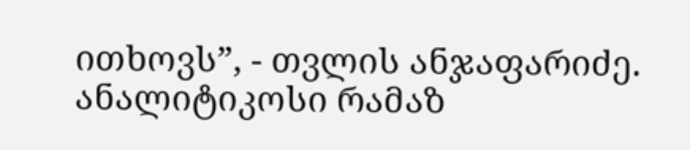ითხოვს”, - თვლის ანჯაფარიძე. ანალიტიკოსი რამაზ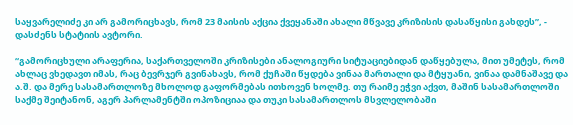საყვარელიძე კი არ გამორიცხავს, რომ 23 მაისის აქცია ქვეყანაში ახალი მწვავე კრიზისის დასაწყისი გახდეს”, - დასძენს სტატიის ავტორი.

“გამორიცხული არაფერია, საქართველოში კრიზისები ანალოგიური სიტუაციებიდან დაწყებულა, მით უმეტეს, რომ ახლაც ვხედავთ იმას, რაც ბევრჯერ გვინახავს, რომ ქუჩაში წყდება ვინაა მართალი და მტყუანი, ვინაა დამნაშავე და ა.შ. და მერე სასამართლოზე მხოლოდ გაფორმებას ითხოვენ ხოლმე. თუ რაიმე ეჭვი აქვთ, მაშინ სასამართლოში საქმე შეიტანონ, აგერ პარლამენტში ოპოზიციაა და თუკი სასამართლოს მსვლელობაში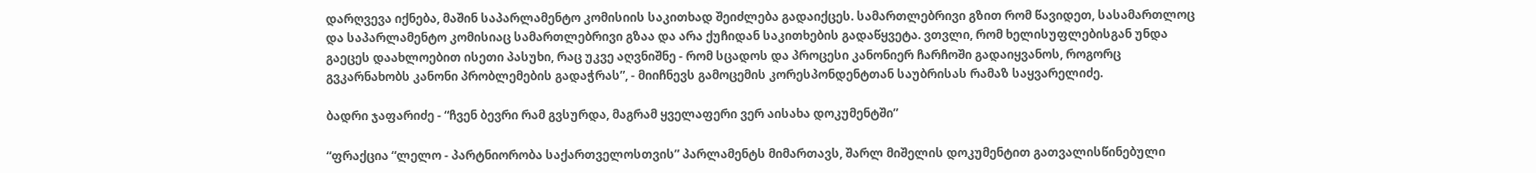დარღვევა იქნება, მაშინ საპარლამენტო კომისიის საკითხად შეიძლება გადაიქცეს. სამართლებრივი გზით რომ წავიდეთ, სასამართლოც და საპარლამენტო კომისიაც სამართლებრივი გზაა და არა ქუჩიდან საკითხების გადაწყვეტა. ვთვლი, რომ ხელისუფლებისგან უნდა გაეცეს დაახლოებით ისეთი პასუხი, რაც უკვე აღვნიშნე - რომ სცადოს და პროცესი კანონიერ ჩარჩოში გადაიყვანოს, როგორც გვკარნახობს კანონი პრობლემების გადაჭრას”, - მიიჩნევს გამოცემის კორესპონდენტთან საუბრისას რამაზ საყვარელიძე.

ბადრი ჯაფარიძე - “ჩვენ ბევრი რამ გვსურდა, მაგრამ ყველაფერი ვერ აისახა დოკუმენტში”

“ფრაქცია “ლელო - პარტნიორობა საქართველოსთვის” პარლამენტს მიმართავს, შარლ მიშელის დოკუმენტით გათვალისწინებული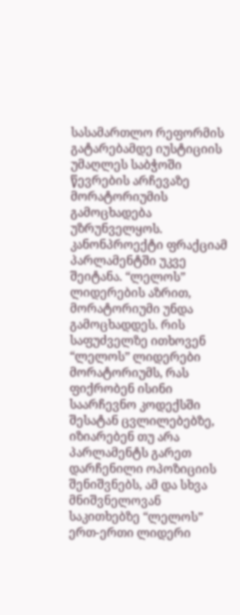სასამართლო რეფორმის გატარებამდე იუსტიციის უმაღლეს საბჭოში წევრების არჩევაზე მორატორიუმის გამოცხადება უზრუნველყოს. კანონპროექტი ფრაქციამ პარლამენტში უკვე შეიტანა. “ლელოს” ლიდერების აზრით, მორატორიუმი უნდა გამოცხადდეს. რის საფუძველზე ითხოვენ “ლელოს” ლიდერები მორატორიუმს, რას ფიქრობენ ისინი საარჩევნო კოდექსში შესატან ცვლილებებზე, იზიარებენ თუ არა პარლამენტს გარეთ დარჩენილი ოპოზიციის შენიშვნებს, ამ და სხვა მნიშვნელოვან საკითხებზე “ლელოს” ერთ-ერთი ლიდერი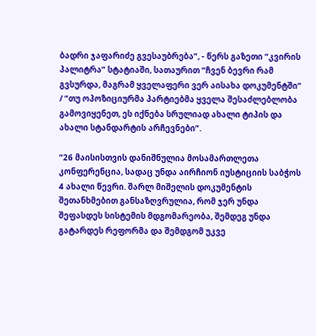ბადრი ჯაფარიძე გვესაუბრება”, - წერს გაზეთი “კვირის პალიტრა” სტატიაში, სათაურით “ჩვენ ბევრი რამ გვსურდა, მაგრამ ყველაფერი ვერ აისახა დოკუმენტში” / “თუ ოპოზიციურმა პარტიებმა ყველა შესაძლებლობა გამოვიყენეთ, ეს იქნება სრულიად ახალი ტიპის და ახალი სტანდარტის არჩევნები”.

“26 მაისისთვის დანიშნულია მოსამართლეთა კონფერენცია, სადაც უნდა აირჩიონ იუსტიციის საბჭოს 4 ახალი წევრი. შარლ მიშელის დოკუმენტის შეთანხმებით განსაზღვრულია, რომ ჯერ უნდა შეფასდეს სისტემის მდგომარეობა, შემდეგ უნდა გატარდეს რეფორმა და შემდგომ უკვე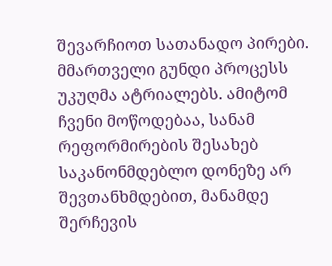შევარჩიოთ სათანადო პირები. მმართველი გუნდი პროცესს უკუღმა ატრიალებს. ამიტომ ჩვენი მოწოდებაა, სანამ რეფორმირების შესახებ საკანონმდებლო დონეზე არ შევთანხმდებით, მანამდე შერჩევის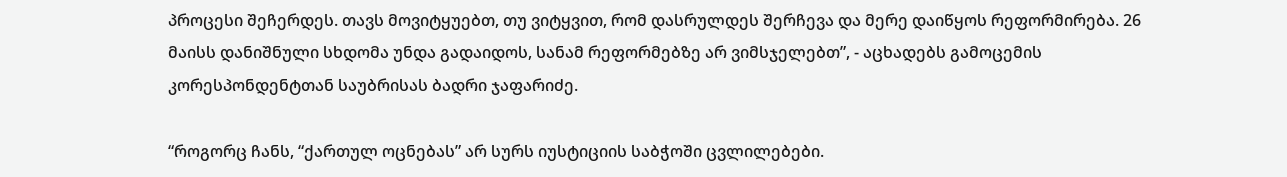პროცესი შეჩერდეს. თავს მოვიტყუებთ, თუ ვიტყვით, რომ დასრულდეს შერჩევა და მერე დაიწყოს რეფორმირება. 26 მაისს დანიშნული სხდომა უნდა გადაიდოს, სანამ რეფორმებზე არ ვიმსჯელებთ”, - აცხადებს გამოცემის კორესპონდენტთან საუბრისას ბადრი ჯაფარიძე.

“როგორც ჩანს, “ქართულ ოცნებას” არ სურს იუსტიციის საბჭოში ცვლილებები.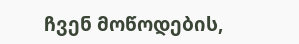ჩვენ მოწოდების,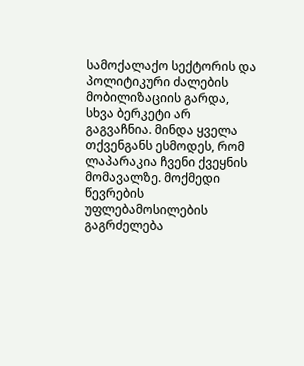სამოქალაქო სექტორის და პოლიტიკური ძალების მობილიზაციის გარდა, სხვა ბერკეტი არ გაგვაჩნია. მინდა ყველა თქვენგანს ესმოდეს, რომ ლაპარაკია ჩვენი ქვეყნის მომავალზე. მოქმედი წევრების უფლებამოსილების გაგრძელება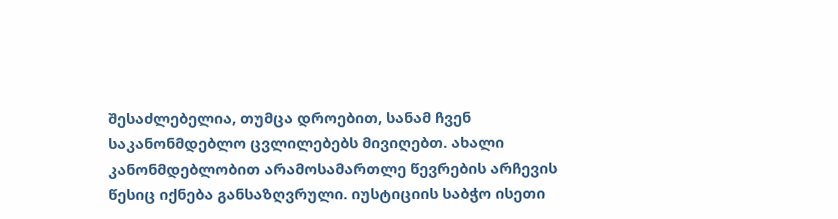შესაძლებელია, თუმცა დროებით, სანამ ჩვენ საკანონმდებლო ცვლილებებს მივიღებთ. ახალი კანონმდებლობით არამოსამართლე წევრების არჩევის წესიც იქნება განსაზღვრული. იუსტიციის საბჭო ისეთი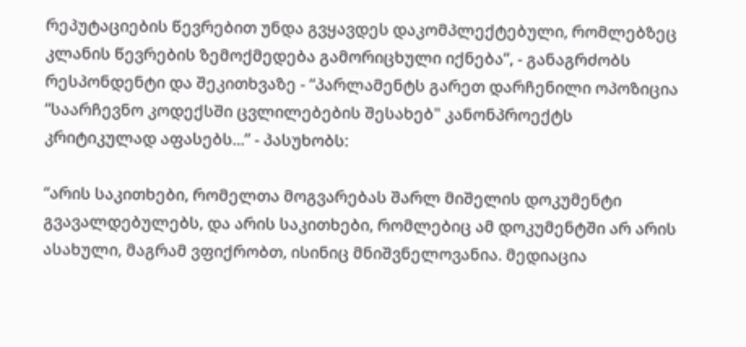რეპუტაციების წევრებით უნდა გვყავდეს დაკომპლექტებული, რომლებზეც კლანის წევრების ზემოქმედება გამორიცხული იქნება”, - განაგრძობს რესპონდენტი და შეკითხვაზე - “პარლამენტს გარეთ დარჩენილი ოპოზიცია “საარჩევნო კოდექსში ცვლილებების შესახებ" კანონპროექტს კრიტიკულად აფასებს...” - პასუხობს:

“არის საკითხები, რომელთა მოგვარებას შარლ მიშელის დოკუმენტი გვავალდებულებს, და არის საკითხები, რომლებიც ამ დოკუმენტში არ არის ასახული, მაგრამ ვფიქრობთ, ისინიც მნიშვნელოვანია. მედიაცია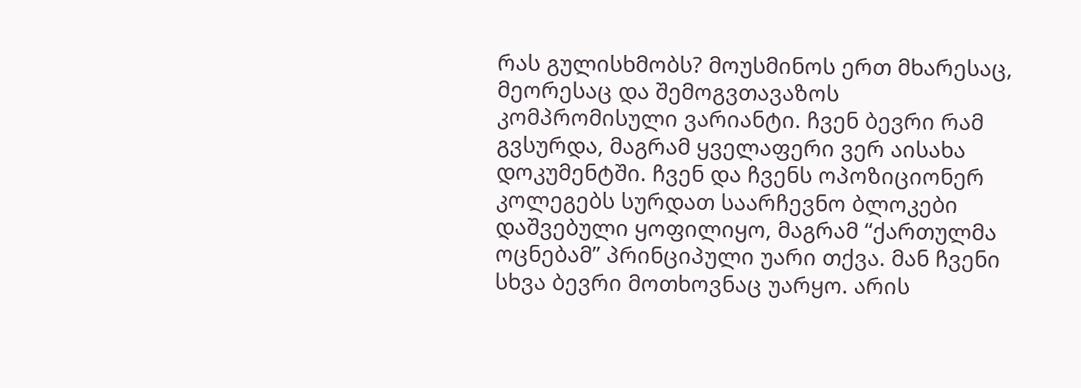რას გულისხმობს? მოუსმინოს ერთ მხარესაც, მეორესაც და შემოგვთავაზოს კომპრომისული ვარიანტი. ჩვენ ბევრი რამ გვსურდა, მაგრამ ყველაფერი ვერ აისახა დოკუმენტში. ჩვენ და ჩვენს ოპოზიციონერ კოლეგებს სურდათ საარჩევნო ბლოკები დაშვებული ყოფილიყო, მაგრამ “ქართულმა ოცნებამ” პრინციპული უარი თქვა. მან ჩვენი სხვა ბევრი მოთხოვნაც უარყო. არის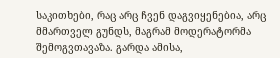საკითხები, რაც არც ჩვენ დაგვიყენებია, არც მმართველ გუნდს, მაგრამ მოდერატორმა შემოგვთავაზა. გარდა ამისა,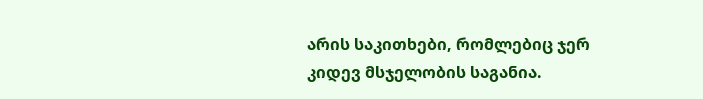არის საკითხები, რომლებიც ჯერ კიდევ მსჯელობის საგანია.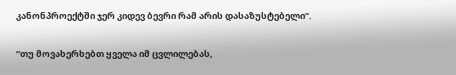კანონპროექტში ჯერ კიდევ ბევრი რამ არის დასაზუსტებელი”.

“თუ მოვახერხებთ ყველა იმ ცვლილებას,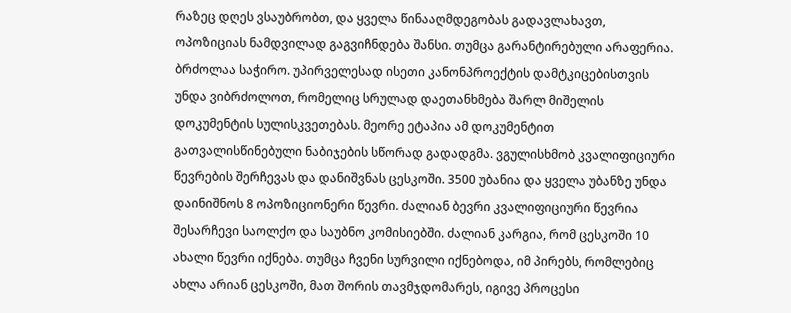რაზეც დღეს ვსაუბრობთ, და ყველა წინააღმდეგობას გადავლახავთ, ოპოზიციას ნამდვილად გაგვიჩნდება შანსი. თუმცა გარანტირებული არაფერია. ბრძოლაა საჭირო. უპირველესად ისეთი კანონპროექტის დამტკიცებისთვის უნდა ვიბრძოლოთ, რომელიც სრულად დაეთანხმება შარლ მიშელის დოკუმენტის სულისკვეთებას. მეორე ეტაპია ამ დოკუმენტით გათვალისწინებული ნაბიჯების სწორად გადადგმა. ვგულისხმობ კვალიფიციური წევრების შერჩევას და დანიშვნას ცესკოში. 3500 უბანია და ყველა უბანზე უნდა დაინიშნოს 8 ოპოზიციონერი წევრი. ძალიან ბევრი კვალიფიციური წევრია შესარჩევი საოლქო და საუბნო კომისიებში. ძალიან კარგია, რომ ცესკოში 10 ახალი წევრი იქნება. თუმცა ჩვენი სურვილი იქნებოდა, იმ პირებს, რომლებიც ახლა არიან ცესკოში, მათ შორის თავმჯდომარეს, იგივე პროცესი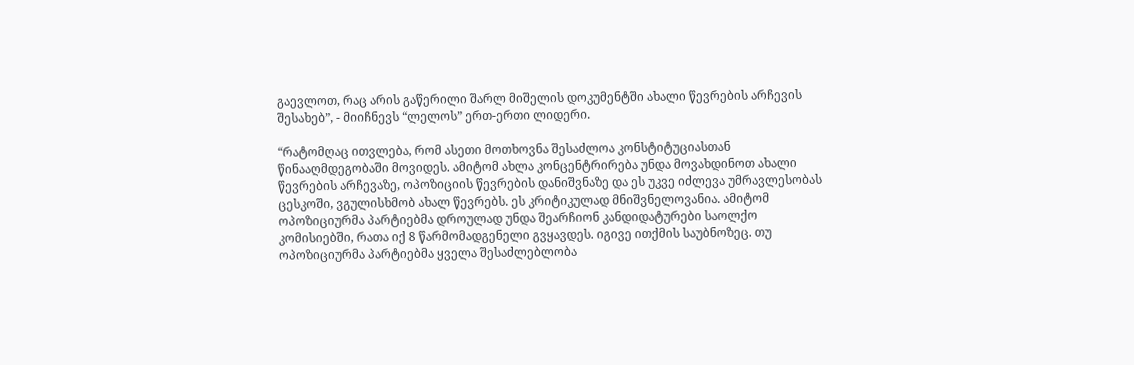გაევლოთ, რაც არის გაწერილი შარლ მიშელის დოკუმენტში ახალი წევრების არჩევის შესახებ”, - მიიჩნევს “ლელოს” ერთ-ერთი ლიდერი.

“რატომღაც ითვლება, რომ ასეთი მოთხოვნა შესაძლოა კონსტიტუციასთან წინააღმდეგობაში მოვიდეს. ამიტომ ახლა კონცენტრირება უნდა მოვახდინოთ ახალი წევრების არჩევაზე, ოპოზიციის წევრების დანიშვნაზე და ეს უკვე იძლევა უმრავლესობას ცესკოში, ვგულისხმობ ახალ წევრებს. ეს კრიტიკულად მნიშვნელოვანია. ამიტომ ოპოზიციურმა პარტიებმა დროულად უნდა შეარჩიონ კანდიდატურები საოლქო კომისიებში, რათა იქ 8 წარმომადგენელი გვყავდეს. იგივე ითქმის საუბნოზეც. თუ ოპოზიციურმა პარტიებმა ყველა შესაძლებლობა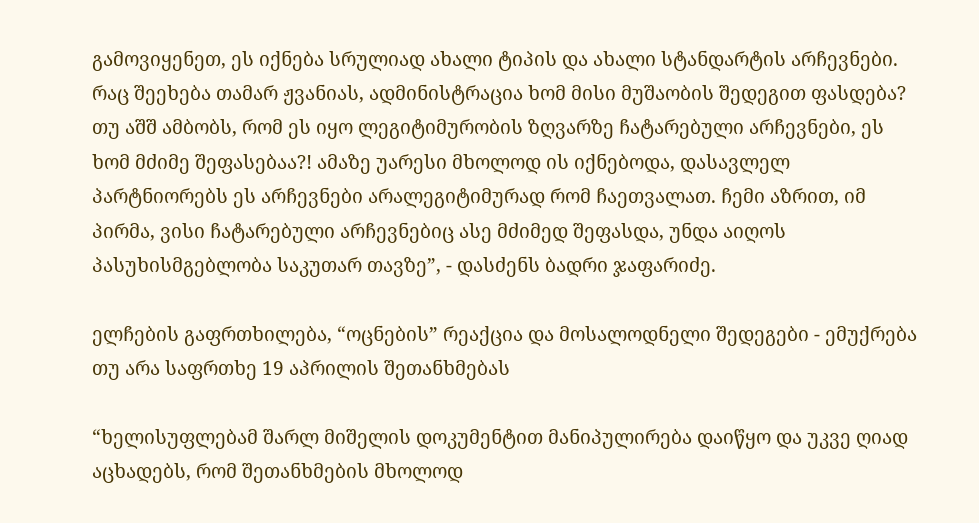გამოვიყენეთ, ეს იქნება სრულიად ახალი ტიპის და ახალი სტანდარტის არჩევნები. რაც შეეხება თამარ ჟვანიას, ადმინისტრაცია ხომ მისი მუშაობის შედეგით ფასდება? თუ აშშ ამბობს, რომ ეს იყო ლეგიტიმურობის ზღვარზე ჩატარებული არჩევნები, ეს ხომ მძიმე შეფასებაა?! ამაზე უარესი მხოლოდ ის იქნებოდა, დასავლელ პარტნიორებს ეს არჩევნები არალეგიტიმურად რომ ჩაეთვალათ. ჩემი აზრით, იმ პირმა, ვისი ჩატარებული არჩევნებიც ასე მძიმედ შეფასდა, უნდა აიღოს პასუხისმგებლობა საკუთარ თავზე”, - დასძენს ბადრი ჯაფარიძე.

ელჩების გაფრთხილება, “ოცნების” რეაქცია და მოსალოდნელი შედეგები - ემუქრება თუ არა საფრთხე 19 აპრილის შეთანხმებას

“ხელისუფლებამ შარლ მიშელის დოკუმენტით მანიპულირება დაიწყო და უკვე ღიად აცხადებს, რომ შეთანხმების მხოლოდ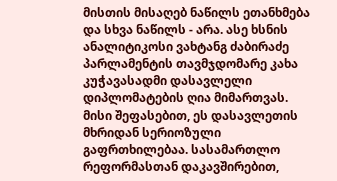მისთის მისაღებ ნაწილს ეთანხმება და სხვა ნაწილს - არა. ასე ხსნის ანალიტიკოსი ვახტანგ ძაბირაძე პარლამენტის თავმჯდომარე კახა კუჭავასადმი დასავლელი დიპლომატების ღია მიმართვას. მისი შეფასებით, ეს დასავლეთის მხრიდან სერიოზული გაფრთხილებაა. სასამართლო რეფორმასთან დაკავშირებით,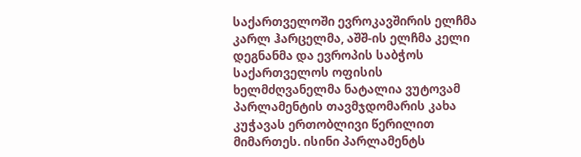საქართველოში ევროკავშირის ელჩმა კარლ ჰარცელმა, აშშ-ის ელჩმა კელი დეგნანმა და ევროპის საბჭოს საქართველოს ოფისის ხელმძღვანელმა ნატალია ვუტოვამ პარლამენტის თავმჯდომარის კახა კუჭავას ერთობლივი წერილით მიმართეს. ისინი პარლამენტს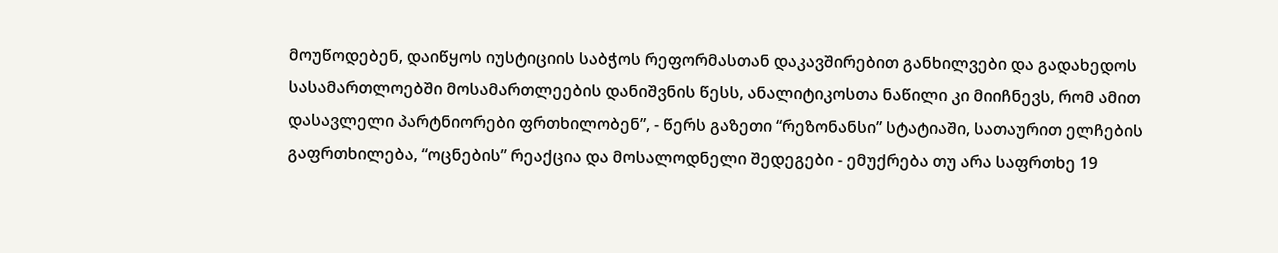მოუწოდებენ, დაიწყოს იუსტიციის საბჭოს რეფორმასთან დაკავშირებით განხილვები და გადახედოს სასამართლოებში მოსამართლეების დანიშვნის წესს, ანალიტიკოსთა ნაწილი კი მიიჩნევს, რომ ამით დასავლელი პარტნიორები ფრთხილობენ”, - წერს გაზეთი “რეზონანსი” სტატიაში, სათაურით ელჩების გაფრთხილება, “ოცნების” რეაქცია და მოსალოდნელი შედეგები - ემუქრება თუ არა საფრთხე 19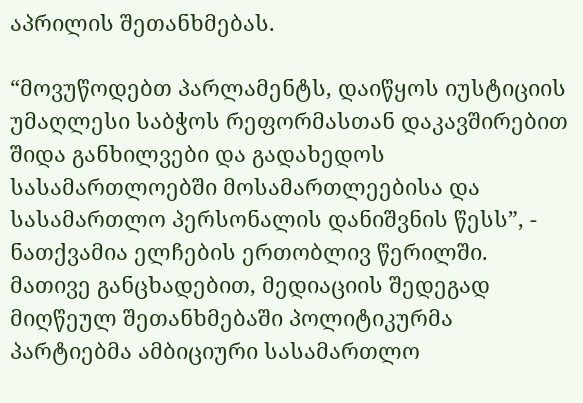აპრილის შეთანხმებას.

“მოვუწოდებთ პარლამენტს, დაიწყოს იუსტიციის უმაღლესი საბჭოს რეფორმასთან დაკავშირებით შიდა განხილვები და გადახედოს სასამართლოებში მოსამართლეებისა და სასამართლო პერსონალის დანიშვნის წესს”, - ნათქვამია ელჩების ერთობლივ წერილში. მათივე განცხადებით, მედიაციის შედეგად მიღწეულ შეთანხმებაში პოლიტიკურმა პარტიებმა ამბიციური სასამართლო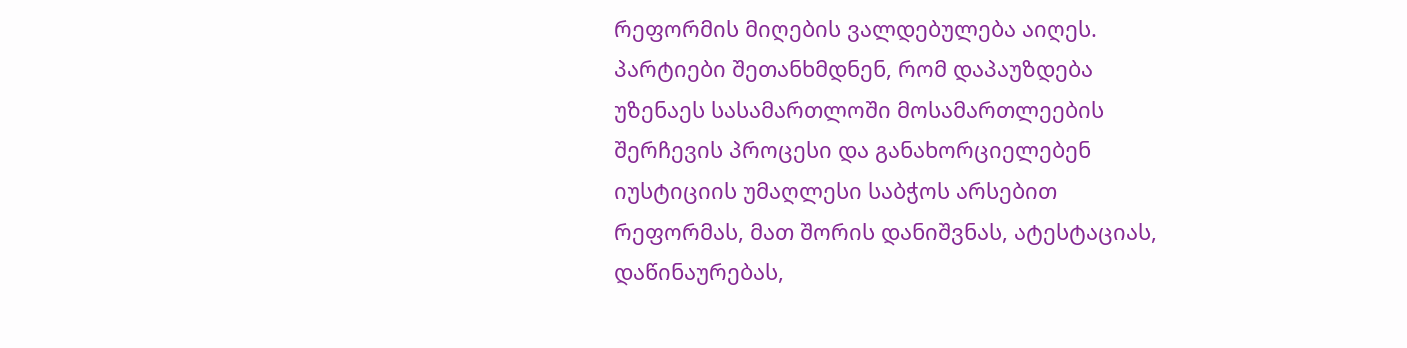რეფორმის მიღების ვალდებულება აიღეს. პარტიები შეთანხმდნენ, რომ დაპაუზდება უზენაეს სასამართლოში მოსამართლეების შერჩევის პროცესი და განახორციელებენ იუსტიციის უმაღლესი საბჭოს არსებით რეფორმას, მათ შორის დანიშვნას, ატესტაციას, დაწინაურებას,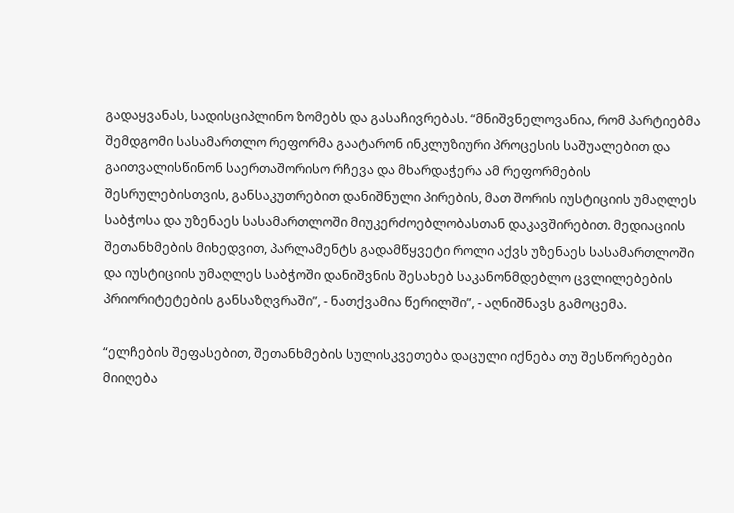გადაყვანას, სადისციპლინო ზომებს და გასაჩივრებას. “მნიშვნელოვანია, რომ პარტიებმა შემდგომი სასამართლო რეფორმა გაატარონ ინკლუზიური პროცესის საშუალებით და გაითვალისწინონ საერთაშორისო რჩევა და მხარდაჭერა ამ რეფორმების შესრულებისთვის, განსაკუთრებით დანიშნული პირების, მათ შორის იუსტიციის უმაღლეს საბჭოსა და უზენაეს სასამართლოში მიუკერძოებლობასთან დაკავშირებით. მედიაციის შეთანხმების მიხედვით, პარლამენტს გადამწყვეტი როლი აქვს უზენაეს სასამართლოში და იუსტიციის უმაღლეს საბჭოში დანიშვნის შესახებ საკანონმდებლო ცვლილებების პრიორიტეტების განსაზღვრაში”, - ნათქვამია წერილში”, - აღნიშნავს გამოცემა.

“ელჩების შეფასებით, შეთანხმების სულისკვეთება დაცული იქნება თუ შესწორებები მიიღება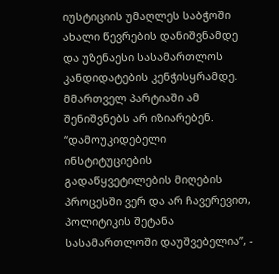იუსტიციის უმაღლეს საბჭოში ახალი წევრების დანიშვნამდე და უზენაესი სასამართლოს კანდიდატების კენჭისყრამდე. მმართველ პარტიაში ამ შენიშვნებს არ იზიარებენ. “დამოუკიდებელი ინსტიტუციების გადაწყვეტილების მიღების პროცესში ვერ და არ ჩავერევით, პოლიტიკის შეტანა სასამართლოში დაუშვებელია”, -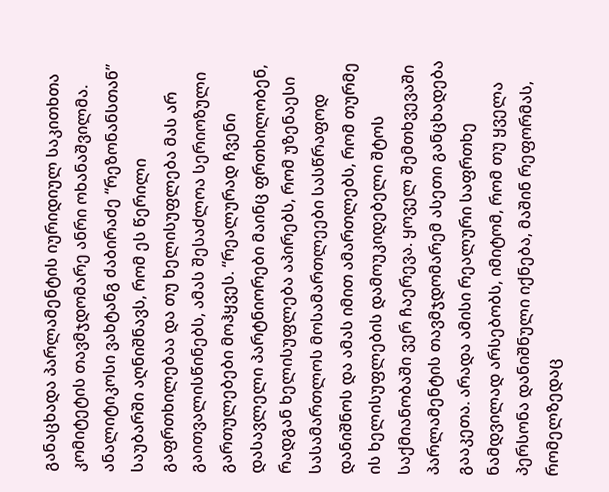განაცხადა პარლამენტის იურიდიულ საკითხთა კომიტეტის თავმჯდომარე ანრი ოხანაშვილმა. ანალიტიკოსი ვახტანგ ძაბირაძე “რეზონანსთან” საუბარში აღნიშნავს, რომ ეს წერილი გაფრთხილებაა და თუ ხელისუფლება მას არ გაითვალისწინებს, ამას შესაძლოა სერიოზული გართულებები მოჰყვეს. “რეალურად ჩვენი დასავლელი პარტნიორები მაინც ფრთხილობენ, რადგან ხელისუფლება აპირებს, რომ უზენაესი სასამართლოს მოსამართლეები სასწრაფოდ დანიშნოს და ამას იმით ამართლებს, რომ თურმე ის ხელისუფლების დამოუკიდებელი შტოს საქმიანობაში ვერ ჩაერევა. ყოველ შემთხვევაში პარლამენტის თავმჯდომარემ ასეთი განცხადება გააკეთა. არადა ამისი რეალური საფრთხე ნამდვილად არსებობს, იმიტომ, რომ თუ ყველა პერსონა დანიშნული იქნება, მაშინ რეფორმას, რომელზედაც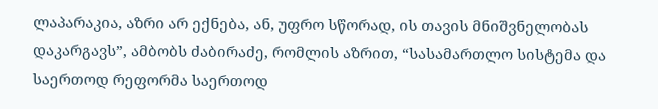ლაპარაკია, აზრი არ ექნება, ან, უფრო სწორად, ის თავის მნიშვნელობას დაკარგავს”, ამბობს ძაბირაძე, რომლის აზრით, “სასამართლო სისტემა და საერთოდ რეფორმა საერთოდ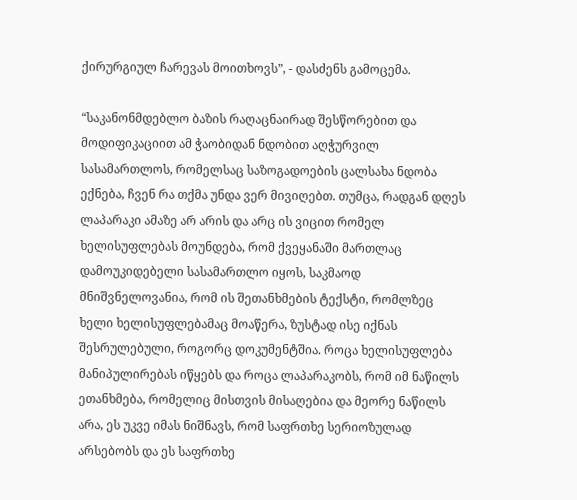ქირურგიულ ჩარევას მოითხოვს”, - დასძენს გამოცემა.

“საკანონმდებლო ბაზის რაღაცნაირად შესწორებით და მოდიფიკაციით ამ ჭაობიდან ნდობით აღჭურვილ სასამართლოს, რომელსაც საზოგადოების ცალსახა ნდობა ექნება, ჩვენ რა თქმა უნდა ვერ მივიღებთ. თუმცა, რადგან დღეს ლაპარაკი ამაზე არ არის და არც ის ვიცით რომელ ხელისუფლებას მოუნდება, რომ ქვეყანაში მართლაც დამოუკიდებელი სასამართლო იყოს, საკმაოდ მნიშვნელოვანია, რომ ის შეთანხმების ტექსტი, რომლზეც ხელი ხელისუფლებამაც მოაწერა, ზუსტად ისე იქნას შესრულებული, როგორც დოკუმენტშია. როცა ხელისუფლება მანიპულირებას იწყებს და როცა ლაპარაკობს, რომ იმ ნაწილს ეთანხმება, რომელიც მისთვის მისაღებია და მეორე ნაწილს არა, ეს უკვე იმას ნიშნავს, რომ საფრთხე სერიოზულად არსებობს და ეს საფრთხე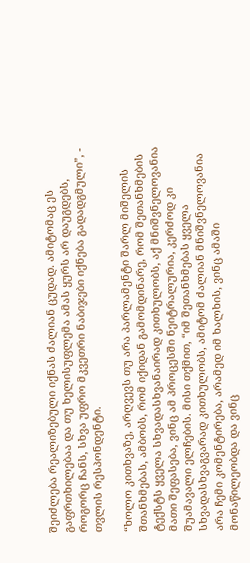შეიძლება რეალიზებული იქნას ძალიან ცუდად. ამიტომაც ეს გაფრთხილებაა და თუ ხელისუფლემა ამას ყურს არ დაუგდებს, როგორც ჩანს, სხვა უფრო მკვეთრი ნაბიჯები იქნება გადადგმული”, - თვლის რესპონდენტი.

“ხოლო კითხვაზე, არღვევს თუ არა პარლამენტი შარლ მიშელის შთანხმებას, ამბობს, რომ იქიდან გამომდინარე, რომ შეთანხმების ტექსტს ყველა სხვადასხვანაირად კითხულობს, აქ მნიშვნელოვანია მათი შეფასება, ვინც ამ პროცესში ნეიტრალურია, კერძოდ კი შუამავალი ელჩების. მისი თქმით, “იმ შეთანხმებას ყველა სხვადასხვაგვარად კითხულობს, ამიტომ ძალიან მნიშვნელოვანია არა ჩემი კომენტირება, არამედ იმ ხალხის, ვინც ამაში მონაწილეობდა და ვინც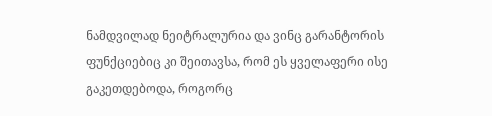ნამდვილად ნეიტრალურია და ვინც გარანტორის ფუნქციებიც კი შეითავსა, რომ ეს ყველაფერი ისე გაკეთდებოდა, როგორც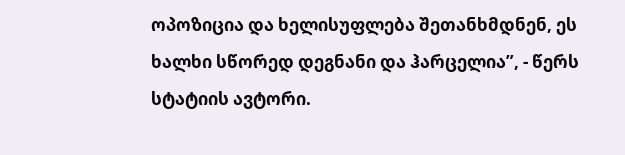ოპოზიცია და ხელისუფლება შეთანხმდნენ, ეს ხალხი სწორედ დეგნანი და ჰარცელია”, - წერს სტატიის ავტორი.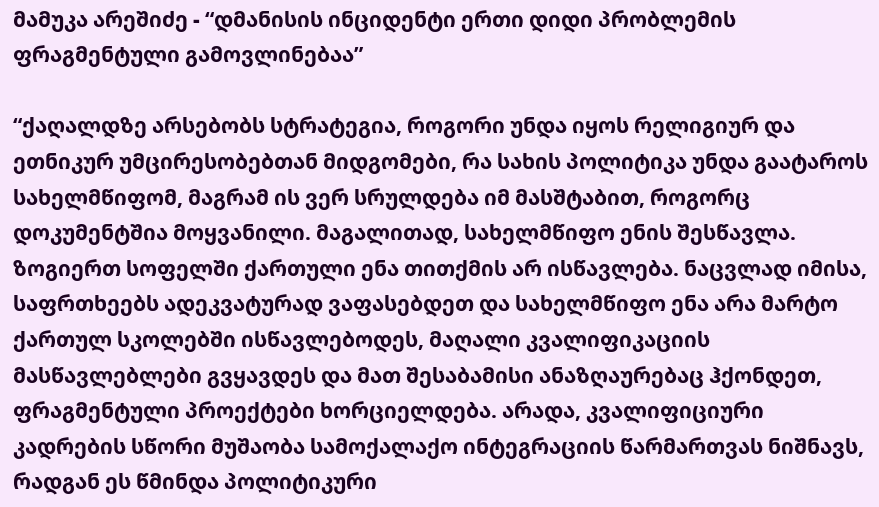მამუკა არეშიძე - “დმანისის ინციდენტი ერთი დიდი პრობლემის ფრაგმენტული გამოვლინებაა”

“ქაღალდზე არსებობს სტრატეგია, როგორი უნდა იყოს რელიგიურ და ეთნიკურ უმცირესობებთან მიდგომები, რა სახის პოლიტიკა უნდა გაატაროს სახელმწიფომ, მაგრამ ის ვერ სრულდება იმ მასშტაბით, როგორც დოკუმენტშია მოყვანილი. მაგალითად, სახელმწიფო ენის შესწავლა. ზოგიერთ სოფელში ქართული ენა თითქმის არ ისწავლება. ნაცვლად იმისა, საფრთხეებს ადეკვატურად ვაფასებდეთ და სახელმწიფო ენა არა მარტო ქართულ სკოლებში ისწავლებოდეს, მაღალი კვალიფიკაციის მასწავლებლები გვყავდეს და მათ შესაბამისი ანაზღაურებაც ჰქონდეთ, ფრაგმენტული პროექტები ხორციელდება. არადა, კვალიფიციური კადრების სწორი მუშაობა სამოქალაქო ინტეგრაციის წარმართვას ნიშნავს, რადგან ეს წმინდა პოლიტიკური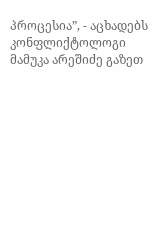პროცესია”, - აცხადებს კონფლიქტოლოგი მამუკა არეშიძე გაზეთ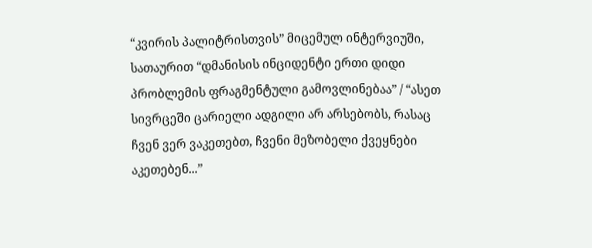“კვირის პალიტრისთვის” მიცემულ ინტერვიუში, სათაურით “დმანისის ინციდენტი ერთი დიდი პრობლემის ფრაგმენტული გამოვლინებაა” / “ასეთ სივრცეში ცარიელი ადგილი არ არსებობს, რასაც ჩვენ ვერ ვაკეთებთ, ჩვენი მეზობელი ქვეყნები აკეთებენ...”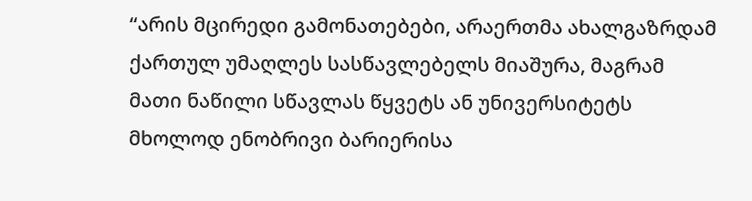“არის მცირედი გამონათებები, არაერთმა ახალგაზრდამ ქართულ უმაღლეს სასწავლებელს მიაშურა, მაგრამ მათი ნაწილი სწავლას წყვეტს ან უნივერსიტეტს მხოლოდ ენობრივი ბარიერისა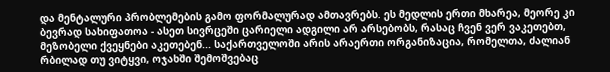და მენტალური პრობლემების გამო ფორმალურად ამთავრებს. ეს მედლის ერთი მხარეა, მეორე კი ბევრად სახიფათოა - ასეთ სივრცეში ცარიელი ადგილი არ არსებობს, რასაც ჩვენ ვერ ვაკეთებთ, მეზობელი ქვეყნები აკეთებენ... საქართველოში არის არაერთი ორგანიზაცია, რომელთა, ძალიან რბილად თუ ვიტყვი, ოჯახში შემოშვებაც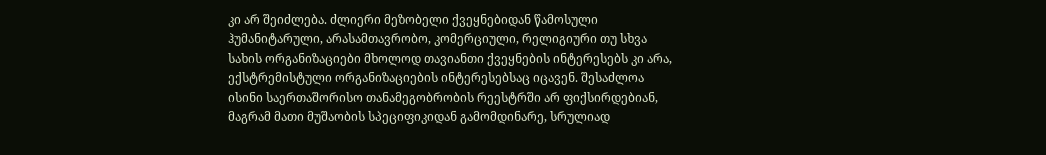კი არ შეიძლება. ძლიერი მეზობელი ქვეყნებიდან წამოსული ჰუმანიტარული, არასამთავრობო, კომერციული, რელიგიური თუ სხვა სახის ორგანიზაციები მხოლოდ თავიანთი ქვეყნების ინტერესებს კი არა, ექსტრემისტული ორგანიზაციების ინტერესებსაც იცავენ. შესაძლოა ისინი საერთაშორისო თანამეგობრობის რეესტრში არ ფიქსირდებიან, მაგრამ მათი მუშაობის სპეციფიკიდან გამომდინარე, სრულიად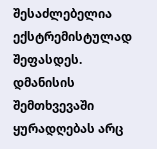შესაძლებელია ექსტრემისტულად შეფასდეს. დმანისის შემთხვევაში ყურადღებას არც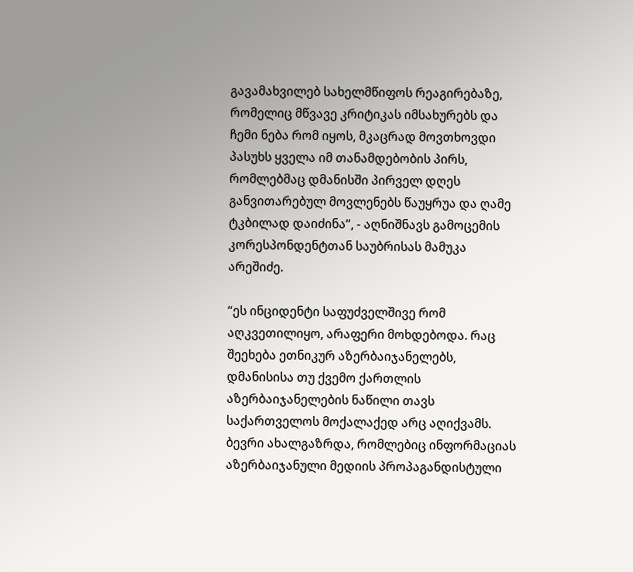გავამახვილებ სახელმწიფოს რეაგირებაზე, რომელიც მწვავე კრიტიკას იმსახურებს და ჩემი ნება რომ იყოს, მკაცრად მოვთხოვდი პასუხს ყველა იმ თანამდებობის პირს, რომლებმაც დმანისში პირველ დღეს განვითარებულ მოვლენებს წაუყრუა და ღამე ტკბილად დაიძინა”, - აღნიშნავს გამოცემის კორესპონდენტთან საუბრისას მამუკა არეშიძე.

“ეს ინციდენტი საფუძველშივე რომ აღკვეთილიყო, არაფერი მოხდებოდა. რაც შეეხება ეთნიკურ აზერბაიჯანელებს, დმანისისა თუ ქვემო ქართლის აზერბაიჯანელების ნაწილი თავს საქართველოს მოქალაქედ არც აღიქვამს. ბევრი ახალგაზრდა, რომლებიც ინფორმაციას აზერბაიჯანული მედიის პროპაგანდისტული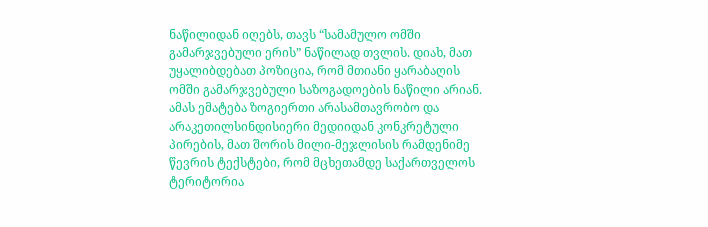ნაწილიდან იღებს, თავს “სამამულო ომში გამარჯვებული ერის” ნაწილად თვლის. დიახ, მათ უყალიბდებათ პოზიცია, რომ მთიანი ყარაბაღის ომში გამარჯვებული საზოგადოების ნაწილი არიან. ამას ემატება ზოგიერთი არასამთავრობო და არაკეთილსინდისიერი მედიიდან კონკრეტული პირების, მათ შორის მილი-მეჯლისის რამდენიმე წევრის ტექსტები, რომ მცხეთამდე საქართველოს ტერიტორია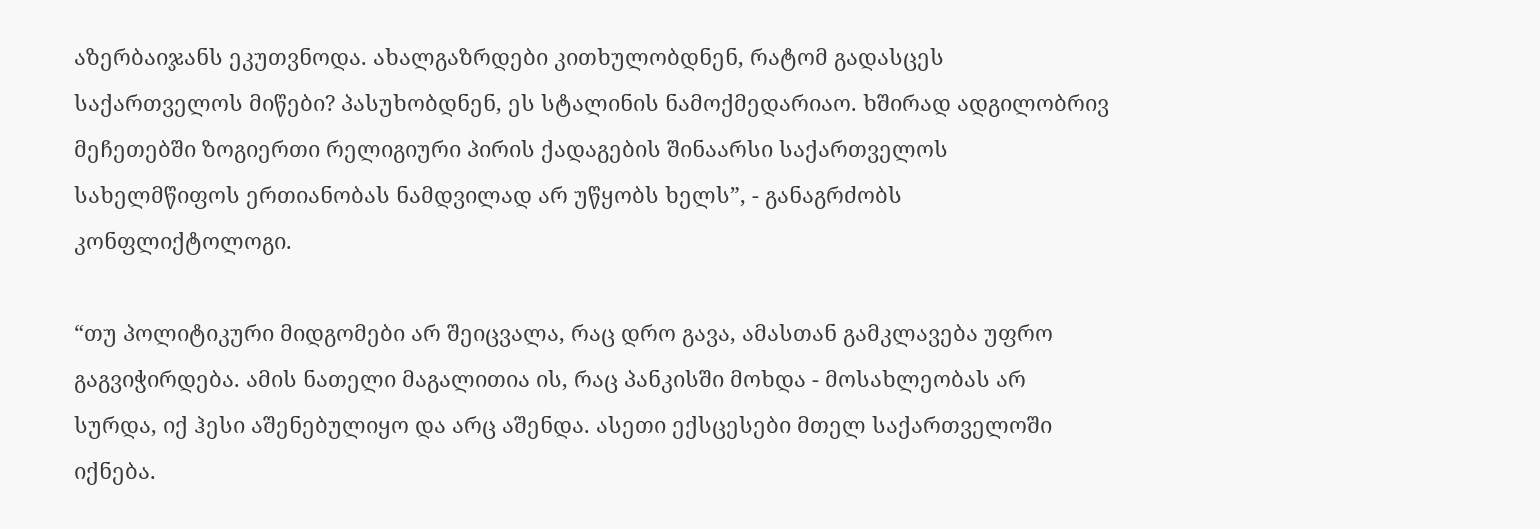აზერბაიჯანს ეკუთვნოდა. ახალგაზრდები კითხულობდნენ, რატომ გადასცეს საქართველოს მიწები? პასუხობდნენ, ეს სტალინის ნამოქმედარიაო. ხშირად ადგილობრივ მეჩეთებში ზოგიერთი რელიგიური პირის ქადაგების შინაარსი საქართველოს სახელმწიფოს ერთიანობას ნამდვილად არ უწყობს ხელს”, - განაგრძობს კონფლიქტოლოგი.

“თუ პოლიტიკური მიდგომები არ შეიცვალა, რაც დრო გავა, ამასთან გამკლავება უფრო გაგვიჭირდება. ამის ნათელი მაგალითია ის, რაც პანკისში მოხდა - მოსახლეობას არ სურდა, იქ ჰესი აშენებულიყო და არც აშენდა. ასეთი ექსცესები მთელ საქართველოში იქნება.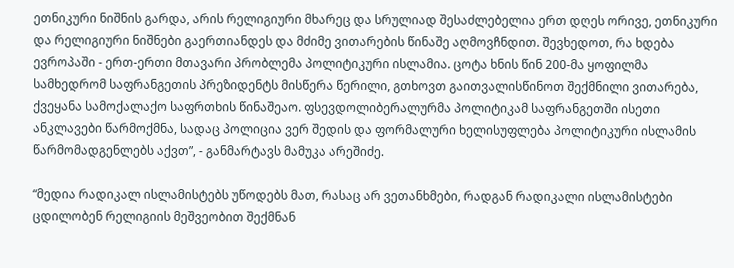ეთნიკური ნიშნის გარდა, არის რელიგიური მხარეც და სრულიად შესაძლებელია ერთ დღეს ორივე, ეთნიკური და რელიგიური ნიშნები გაერთიანდეს და მძიმე ვითარების წინაშე აღმოვჩნდით. შევხედოთ, რა ხდება ევროპაში - ერთ-ერთი მთავარი პრობლემა პოლიტიკური ისლამია. ცოტა ხნის წინ 200-მა ყოფილმა სამხედრომ საფრანგეთის პრეზიდენტს მისწერა წერილი, გთხოვთ გაითვალისწინოთ შექმნილი ვითარება, ქვეყანა სამოქალაქო საფრთხის წინაშეაო. ფსევდოლიბერალურმა პოლიტიკამ საფრანგეთში ისეთი ანკლავები წარმოქმნა, სადაც პოლიცია ვერ შედის და ფორმალური ხელისუფლება პოლიტიკური ისლამის წარმომადგენლებს აქვთ”, - განმარტავს მამუკა არეშიძე.

“მედია რადიკალ ისლამისტებს უწოდებს მათ, რასაც არ ვეთანხმები, რადგან რადიკალი ისლამისტები ცდილობენ რელიგიის მეშვეობით შექმნან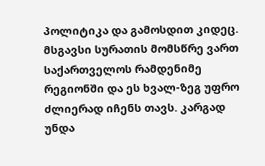პოლიტიკა და გამოსდით კიდეც. მსგავსი სურათის მომსწრე ვართ საქართველოს რამდენიმე რეგიონში და ეს ხვალ-ზეგ უფრო ძლიერად იჩენს თავს. კარგად უნდა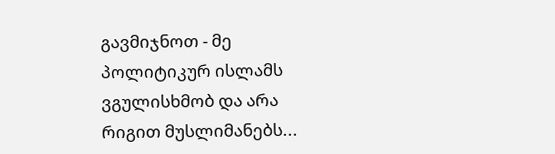გავმიჯნოთ - მე პოლიტიკურ ისლამს ვგულისხმობ და არა რიგით მუსლიმანებს...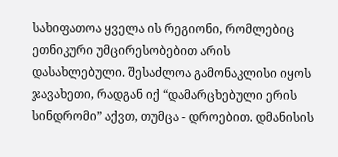სახიფათოა ყველა ის რეგიონი, რომლებიც ეთნიკური უმცირესობებით არის დასახლებული. შესაძლოა გამონაკლისი იყოს ჯავახეთი, რადგან იქ “დამარცხებული ერის სინდრომი” აქვთ, თუმცა - დროებით. დმანისის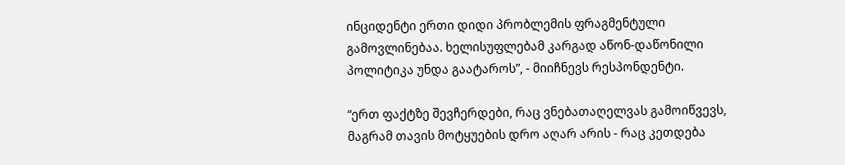ინციდენტი ერთი დიდი პრობლემის ფრაგმენტული გამოვლინებაა. ხელისუფლებამ კარგად აწონ-დაწონილი პოლიტიკა უნდა გაატაროს”, - მიიჩნევს რესპონდენტი.

“ერთ ფაქტზე შევჩერდები, რაც ვნებათაღელვას გამოიწვევს, მაგრამ თავის მოტყუების დრო აღარ არის - რაც კეთდება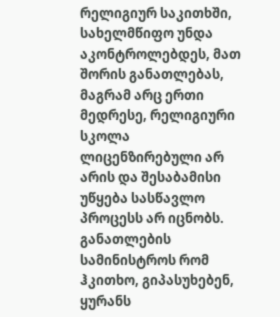რელიგიურ საკითხში, სახელმწიფო უნდა აკონტროლებდეს, მათ შორის განათლებას, მაგრამ არც ერთი მედრესე, რელიგიური სკოლა ლიცენზირებული არ არის და შესაბამისი უწყება სასწავლო პროცესს არ იცნობს. განათლების სამინისტროს რომ ჰკითხო, გიპასუხებენ, ყურანს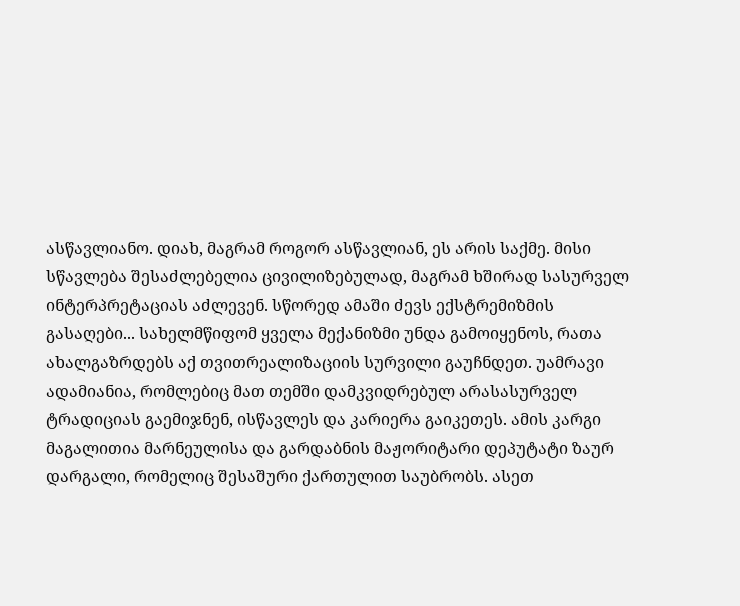ასწავლიანო. დიახ, მაგრამ როგორ ასწავლიან, ეს არის საქმე. მისი სწავლება შესაძლებელია ცივილიზებულად, მაგრამ ხშირად სასურველ ინტერპრეტაციას აძლევენ. სწორედ ამაში ძევს ექსტრემიზმის გასაღები... სახელმწიფომ ყველა მექანიზმი უნდა გამოიყენოს, რათა ახალგაზრდებს აქ თვითრეალიზაციის სურვილი გაუჩნდეთ. უამრავი ადამიანია, რომლებიც მათ თემში დამკვიდრებულ არასასურველ ტრადიციას გაემიჯნენ, ისწავლეს და კარიერა გაიკეთეს. ამის კარგი მაგალითია მარნეულისა და გარდაბნის მაჟორიტარი დეპუტატი ზაურ დარგალი, რომელიც შესაშური ქართულით საუბრობს. ასეთ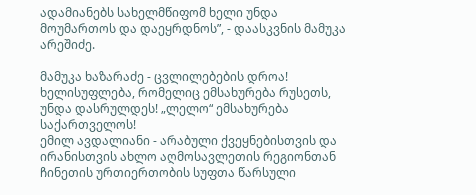ადამიანებს სახელმწიფომ ხელი უნდა მოუმართოს და დაეყრდნოს”, - დაასკვნის მამუკა არეშიძე.

მამუკა ხაზარაძე - ცვლილებების დროა! ხელისუფლება, რომელიც ემსახურება რუსეთს, უნდა დასრულდეს! „ლელო“ ემსახურება საქართველოს!
ემილ ავდალიანი - არაბული ქვეყნებისთვის და ირანისთვის ახლო აღმოსავლეთის რეგიონთან ჩინეთის ურთიერთობის სუფთა წარსული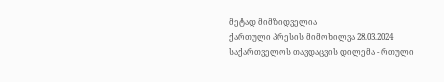მეტად მიმზიდველია
ქართული პრესის მიმოხილვა 28.03.2024
საქართველოს თავდაცვის დილემა - რთული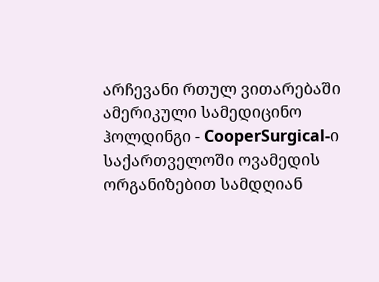არჩევანი რთულ ვითარებაში
ამერიკული სამედიცინო ჰოლდინგი - CooperSurgical-ი საქართველოში ოვამედის ორგანიზებით სამდღიან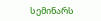სემინარს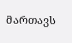მართავს